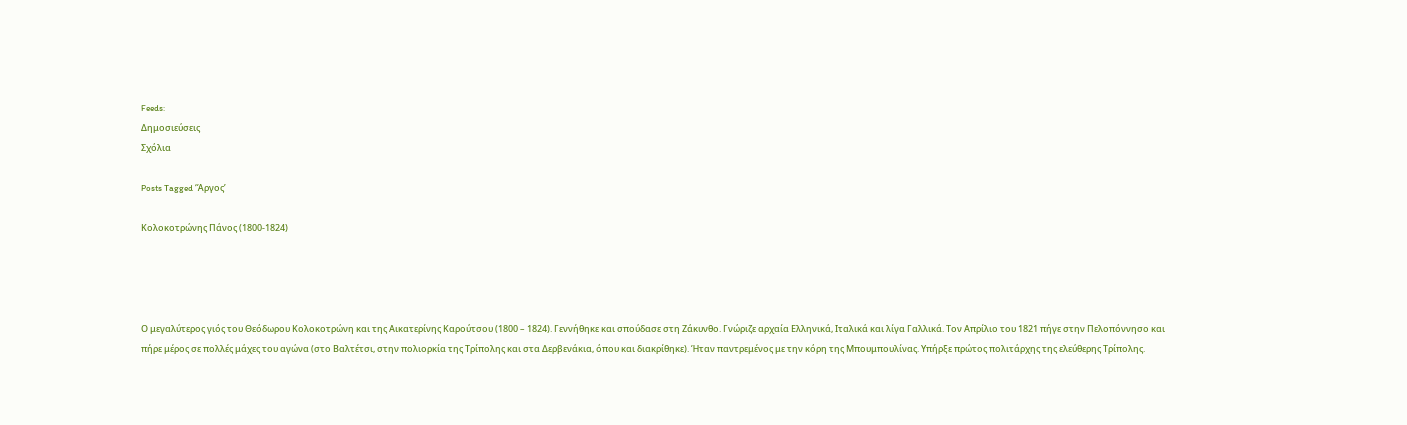Feeds:
Δημοσιεύσεις
Σχόλια

Posts Tagged ‘Άργος’

Κολοκοτρώνης Πάνος (1800-1824)




Ο μεγαλύτερος γιός του Θεόδωρου Κολοκοτρώνη και της Αικατερίνης Καρούτσου (1800 – 1824). Γεννήθηκε και σπούδασε στη Ζάκυνθο. Γνώριζε αρχαία Ελληνικά, Ιταλικά και λίγα Γαλλικά. Τον Απρίλιο του 1821 πήγε στην Πελοπόννησο και πήρε μέρος σε πολλές μάχες του αγώνα (στο Βαλτέτσι, στην πολιορκία της Τρίπολης και στα Δερβενάκια, όπου και διακρίθηκε). Ήταν παντρεμένος με την κόρη της Μπουμπουλίνας. Υπήρξε πρώτος πολιτάρχης της ελεύθερης Τρίπολης.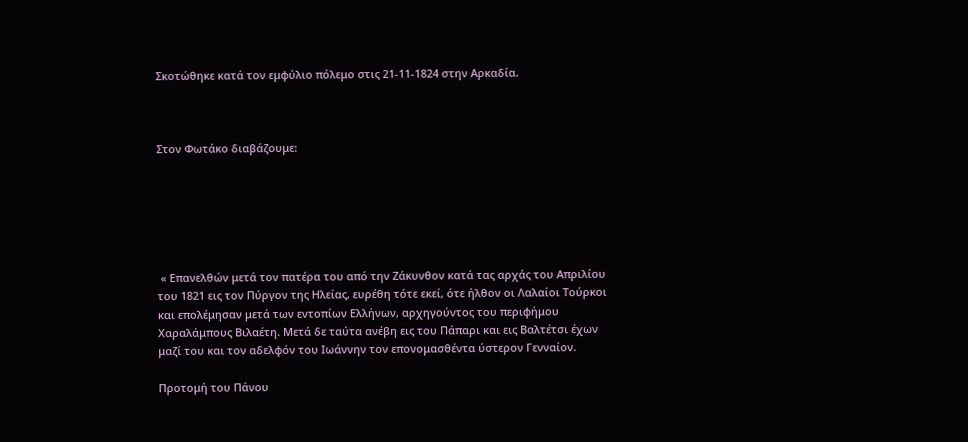Σκοτώθηκε κατά τον εμφύλιο πόλεμο στις 21-11-1824 στην Αρκαδία.



Στον Φωτάκο διαβάζουμε:






 « Επανελθών μετά τον πατέρα του από την Ζάκυνθον κατά τας αρχάς του Απριλίου του 1821 εις τον Πύργον της Ηλείας, ευρέθη τότε εκεί, ότε ήλθον οι Λαλαίοι Τούρκοι και επολέμησαν μετά των εντοπίων Ελλήνων, αρχηγούντος του περιφήμου Χαραλάμπους Βιλαέτη. Μετά δε ταύτα ανέβη εις του Πάπαρι και εις Βαλτέτσι έχων μαζί του και τον αδελφόν του Ιωάννην τον επονομασθέντα ύστερον Γενναίον.

Προτομή του Πάνου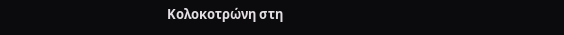Κολοκοτρώνη στη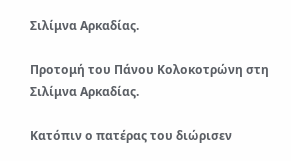Σιλίμνα Αρκαδίας.

Προτομή του Πάνου Κολοκοτρώνη στη Σιλίμνα Αρκαδίας.

Κατόπιν ο πατέρας του διώρισεν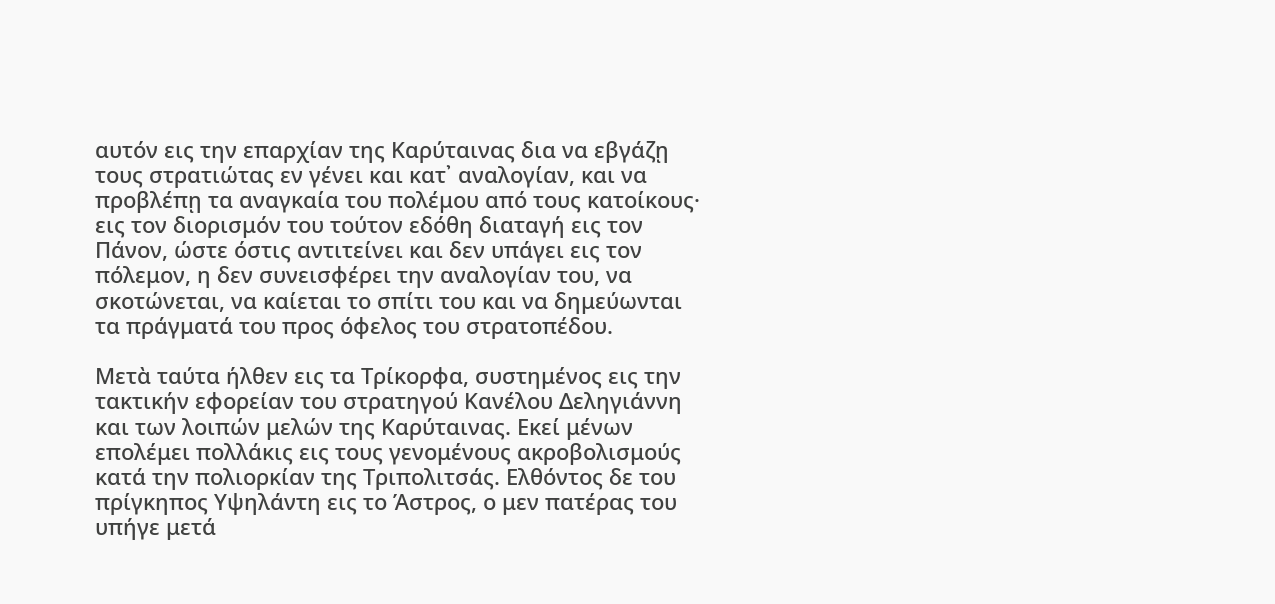αυτόν εις την επαρχίαν της Καρύταινας δια να εβγάζῃ τους στρατιώτας εν γένει και κατ᾿ αναλογίαν, και να προβλέπῃ τα αναγκαία του πολέμου από τους κατοίκους· εις τον διορισμόν του τούτον εδόθη διαταγή εις τον Πάνον, ώστε όστις αντιτείνει και δεν υπάγει εις τον πόλεμον, η δεν συνεισφέρει την αναλογίαν του, να σκοτώνεται, να καίεται το σπίτι του και να δημεύωνται τα πράγματά του προς όφελος του στρατοπέδου.

Μετὰ ταύτα ήλθεν εις τα Τρίκορφα, συστημένος εις την τακτικήν εφορείαν του στρατηγού Κανέλου Δεληγιάννη και των λοιπών μελών της Καρύταινας. Εκεί μένων επολέμει πολλάκις εις τους γενομένους ακροβολισμούς κατά την πολιορκίαν της Τριπολιτσάς. Ελθόντος δε του πρίγκηπος Υψηλάντη εις το Άστρος, ο μεν πατέρας του υπήγε μετά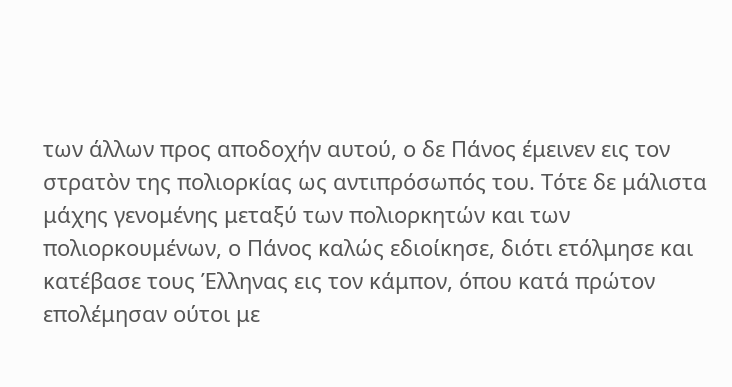των άλλων προς αποδοχήν αυτού, ο δε Πάνος έμεινεν εις τον στρατὸν της πολιορκίας ως αντιπρόσωπός του. Τότε δε μάλιστα μάχης γενομένης μεταξύ των πολιορκητών και των πολιορκουμένων, ο Πάνος καλώς εδιοίκησε, διότι ετόλμησε και κατέβασε τους Έλληνας εις τον κάμπον, όπου κατά πρώτον επολέμησαν ούτοι με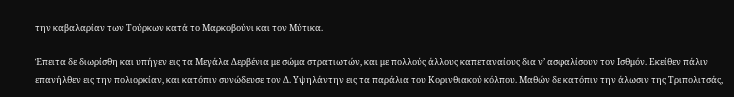την καβαλαρίαν των Τούρκων κατά το Μαρκοβούνι και τον Μύτικα.

Έπειτα δε διωρίσθη και υπήγεν εις τα Μεγάλα Δερβένια με σώμα στρατιωτών, και με πολλούς άλλους καπεταναίους δια ν’ ασφαλίσουν τον Ισθμόν. Εκείθεν πάλιν επανήλθεν εις την πολιορκίαν, και κατόπιν συνώδευσε τον Δ. Υψηλάντην εις τα παράλια του Κορινθιακού κόλπου. Μαθών δε κατόπιν την άλωσιν της Τριπολιτσάς,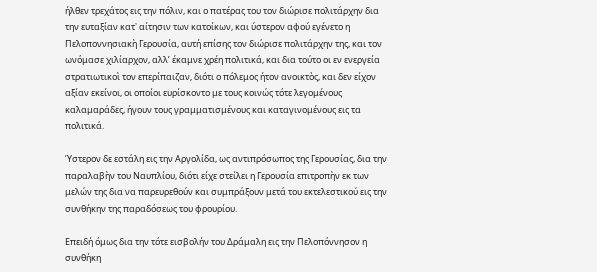ήλθεν τρεχάτος εις την πόλιν, και ο πατέρας του τον διώρισε πολιτάρχην δια την ευταξίαν κατ᾿ αίτησιν των κατοίκων, και ύστερον αφού εγένετο η Πελοποννησιακὴ Γερουσία, αυτή επίσης τον διώρισε πολιτάρχην της, και τον ωνόμασε χιλίαρχον, αλλ’ έκαμνε χρέη πολιτικά, και δια τούτο οι εν ενεργεία στρατιωτικοὶ τον επερίπαιζαν, διότι ο πόλεμος ήτον ανοικτὸς, και δεν είχον αξίαν εκείνοι, οι οποίοι ευρίσκοντο με τους κοινώς τότε λεγομένους καλαμαράδες, ήγουν τους γραμματισμένους και καταγινομένους εις τα πολιτικά.

Ύστερον δε εστάλη εις την Αργολίδα, ως αντιπρόσωπος της Γερουσίας, δια την παραλαβὴν του Ναυπλίου, διότι είχε στείλει η Γερουσία επιτροπὴν εκ των μελών της δια να παρευρεθούν και συμπράξουν μετά του εκτελεστικού εις την συνθήκην της παραδόσεως του φρουρίου.

Επειδή όμως δια την τότε εισβολήν του Δράμαλη εις την Πελοπόννησον η συνθήκη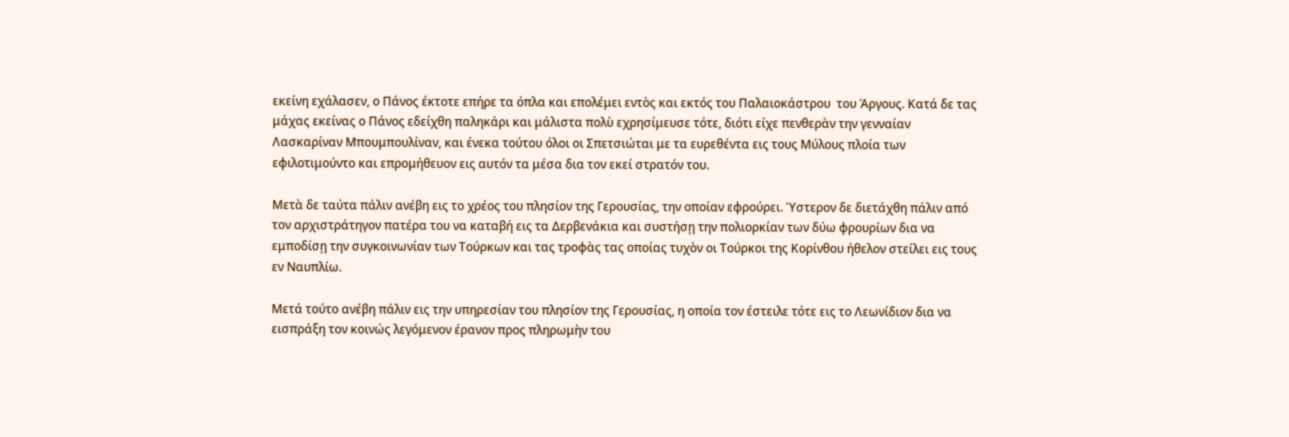εκείνη εχάλασεν, ο Πάνος έκτοτε επήρε τα όπλα και επολέμει εντὸς και εκτός του Παλαιοκάστρου  του Άργους. Κατά δε τας μάχας εκείνας ο Πάνος εδείχθη παληκάρι και μάλιστα πολὺ εχρησίμευσε τότε, διότι είχε πενθερὰν την γενναίαν Λασκαρίναν Μπουμπουλίναν, και ένεκα τούτου όλοι οι Σπετσιώται με τα ευρεθέντα εις τους Μύλους πλοία των εφιλοτιμούντο και επρομήθευον εις αυτόν τα μέσα δια τον εκεί στρατόν του.

Μετὰ δε ταύτα πάλιν ανέβη εις το χρέος του πλησίον της Γερουσίας, την οποίαν εφρούρει. Ύστερον δε διετάχθη πάλιν από τον αρχιστράτηγον πατέρα του να καταβή εις τα Δερβενάκια και συστήσῃ την πολιορκίαν των δύω φρουρίων δια να εμποδίσῃ την συγκοινωνίαν των Τούρκων και τας τροφὰς τας οποίας τυχὸν οι Τούρκοι της Κορίνθου ήθελον στείλει εις τους εν Ναυπλίω.

Μετά τούτο ανέβη πάλιν εις την υπηρεσίαν του πλησίον της Γερουσίας, η οποία τον έστειλε τότε εις το Λεωνίδιον δια να εισπράξη τον κοινώς λεγόμενον έρανον προς πληρωμὴν του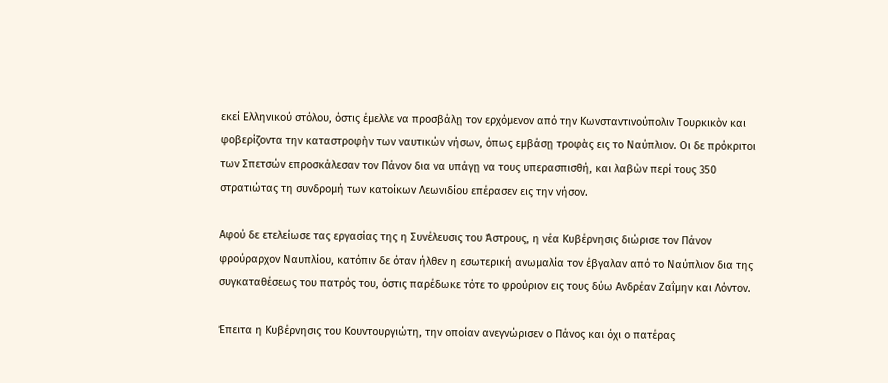εκεί Ελληνικού στόλου, όστις έμελλε να προσβάλῃ τον ερχόμενον από την Κωνσταντινούπολιν Τουρκικὸν και φοβερίζοντα την καταστροφὴν των ναυτικών νήσων, όπως εμβάσῃ τροφὰς εις το Ναύπλιον. Οι δε πρόκριτοι των Σπετσών επροσκάλεσαν τον Πάνον δια να υπάγῃ να τους υπερασπισθή, και λαβὼν περί τους 350 στρατιώτας τη συνδρομή των κατοίκων Λεωνιδίου επέρασεν εις την νήσον.

Αφού δε ετελείωσε τας εργασίας της η Συνέλευσις του Άστρους, η νέα Κυβέρνησις διώρισε τον Πάνον φρούραρχον Ναυπλίου, κατόπιν δε όταν ήλθεν η εσωτερική ανωμαλία τον έβγαλαν από το Ναύπλιον δια της συγκαταθέσεως του πατρός του, όστις παρέδωκε τότε το φρούριον εις τους δύω Ανδρέαν Ζαΐμην και Λόντον.

Έπειτα η Κυβέρνησις του Κουντουργιώτη, την οποίαν ανεγνώρισεν ο Πάνος και όχι ο πατέρας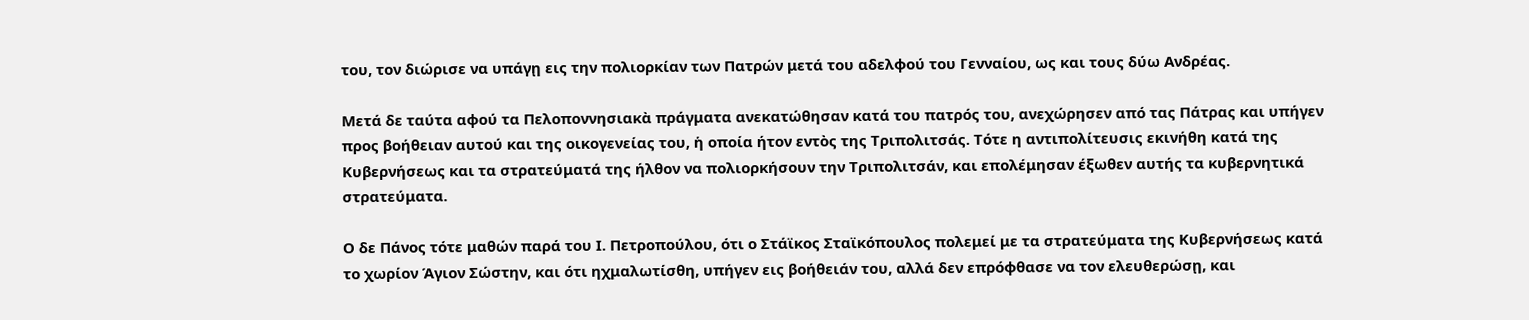του, τον διώρισε να υπάγῃ εις την πολιορκίαν των Πατρών μετά του αδελφού του Γενναίου, ως και τους δύω Ανδρέας.

Μετά δε ταύτα αφού τα Πελοποννησιακὰ πράγματα ανεκατώθησαν κατά του πατρός του, ανεχώρησεν από τας Πάτρας και υπήγεν προς βοήθειαν αυτού και της οικογενείας του, ἡ οποία ήτον εντὸς της Τριπολιτσάς. Τότε η αντιπολίτευσις εκινήθη κατά της Κυβερνήσεως και τα στρατεύματά της ήλθον να πολιορκήσουν την Τριπολιτσάν, και επολέμησαν έξωθεν αυτής τα κυβερνητικά στρατεύματα.

Ο δε Πάνος τότε μαθών παρά του Ι. Πετροπούλου, ότι ο Στάϊκος Σταϊκόπουλος πολεμεί με τα στρατεύματα της Κυβερνήσεως κατά το χωρίον Άγιον Σώστην, και ότι ηχμαλωτίσθη, υπήγεν εις βοήθειάν του, αλλά δεν επρόφθασε να τον ελευθερώσῃ, και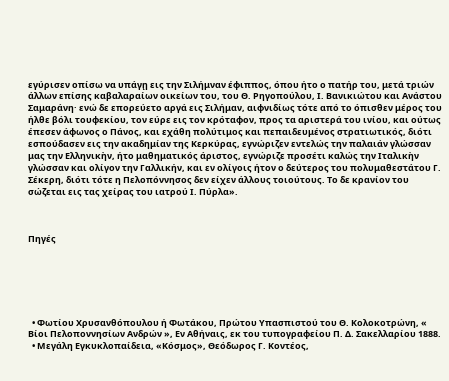εγύρισεν οπίσω να υπάγῃ εις την Σιλήμναν έφιππος, όπου ήτο ο πατήρ του, μετά τριών άλλων επίσης καβαλαραίων οικείων του, του Θ. Ρηγοπούλου, Ι. Βανικιώτου και Ανάστου Σαμαράνη· ενώ δε επορεύετο αργά εις Σιλήμαν, αιφνιδίως τότε από το όπισθεν μέρος του ήλθε βόλι τουφεκίου, τον εύρε εις τον κρόταφον, προς τα αριστερά του ινίου, και ούτως έπεσεν άφωνος ο Πάνος, και εχάθη πολύτιμος και πεπαιδευμένος στρατιωτικός, διότι εσπούδασεν εις την ακαδημίαν της Κερκύρας, εγνώριζεν εντελώς την παλαιάν γλώσσαν μας την Ελληνικὴν, ήτο μαθηματικός άριστος, εγνώριζε προσέτι καλώς την Ιταλικὴν γλώσσαν και ολίγον την Γαλλικήν, και εν ολίγοις ήτον ο δεύτερος του πολυμαθεστάτου Γ. Σέκερη, διότι τότε η Πελοπόννησος δεν είχεν άλλους τοιούτους. Το δε κρανίον του σώζεται εις τας χείρας του ιατρού Ι. Πύρλα».



Πηγές






  • Φωτίου Χρυσανθόπουλου ή Φωτάκου, Πρώτου Υπασπιστού του Θ. Κολοκοτρώνη, « Βίοι Πελοποννησίων Ανδρών », Εν Αθήναις, εκ του τυπογραφείου Π. Δ. Σακελλαρίου 1888.
  • Μεγάλη Εγκυκλοπαίδεια, «Κόσμος», Θεόδωρος Γ. Κοντέος,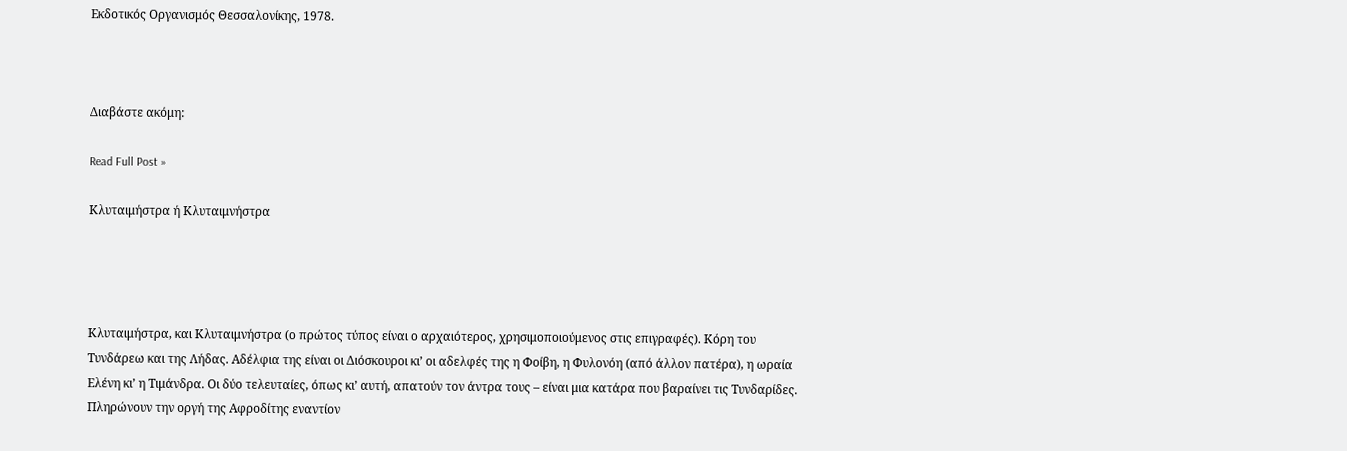Εκδοτικός Οργανισμός Θεσσαλονίκης, 1978.



Διαβάστε ακόμη:

Read Full Post »

Κλυταιμήστρα ή Κλυταιμνήστρα




Κλυταιμήστρα, και Κλυταιμνήστρα (ο πρώτος τύπος είναι ο αρχαιότερος, χρησιμοποιούμενος στις επιγραφές). Κόρη του Τυνδάρεω και της Λήδας. Αδέλφια της είναι οι Διόσκουροι κι’ οι αδελφές της η Φοίβη, η Φυλονόη (από άλλον πατέρα), η ωραία Ελένη κι’ η Τιμάνδρα. Οι δύο τελευταίες, όπως κι’ αυτή, απατούν τον άντρα τους – είναι μια κατάρα που βαραίνει τις Τυνδαρίδες. Πληρώνουν την οργή της Αφροδίτης εναντίον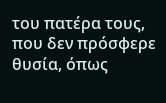του πατέρα τους, που δεν πρόσφερε θυσία, όπως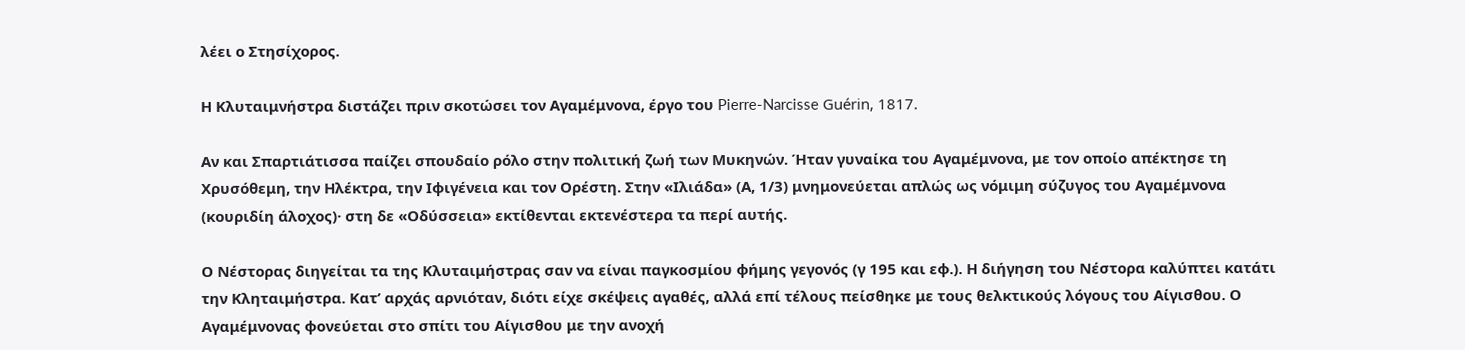λέει ο Στησίχορος.

Η Κλυταιμνήστρα διστάζει πριν σκοτώσει τον Αγαμέμνονα, έργο του Pierre-Narcisse Guérin, 1817.

Αν και Σπαρτιάτισσα παίζει σπουδαίο ρόλο στην πολιτική ζωή των Μυκηνών. Ήταν γυναίκα του Αγαμέμνονα, με τον οποίο απέκτησε τη Χρυσόθεμη, την Ηλέκτρα, την Ιφιγένεια και τον Ορέστη. Στην «Ιλιάδα» (Α, 1/3) μνημονεύεται απλώς ως νόμιμη σύζυγος του Αγαμέμνονα (κουριδίη άλοχος)· στη δε «Οδύσσεια» εκτίθενται εκτενέστερα τα περί αυτής.

Ο Νέστορας διηγείται τα της Κλυταιμήστρας σαν να είναι παγκοσμίου φήμης γεγονός (γ 195 και εφ.). Η διήγηση του Νέστορα καλύπτει κατάτι την Κληταιμήστρα. Κατ’ αρχάς αρνιόταν, διότι είχε σκέψεις αγαθές, αλλά επί τέλους πείσθηκε με τους θελκτικούς λόγους του Αίγισθου. Ο Αγαμέμνονας φονεύεται στο σπίτι του Αίγισθου με την ανοχή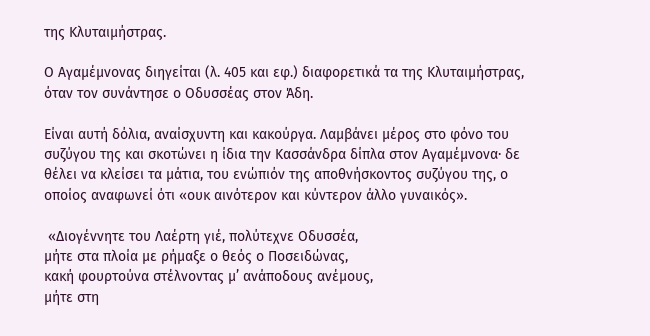της Κλυταιμήστρας.

Ο Αγαμέμνονας διηγείται (λ. 405 και εφ.) διαφορετικά τα της Κλυταιμήστρας, όταν τον συνάντησε ο Οδυσσέας στον Άδη.

Είναι αυτή δόλια, αναίσχυντη και κακούργα. Λαμβάνει μέρος στο φόνο του συζύγου της και σκοτώνει η ίδια την Κασσάνδρα δίπλα στον Αγαμέμνονα· δε θέλει να κλείσει τα μάτια, του ενώπιόν της αποθνήσκοντος συζύγου της, ο οποίος αναφωνεί ότι «ουκ αινότερον και κύντερον άλλο γυναικός».

 «Διογέννητε του Λαέρτη γιέ, πολύτεχνε Οδυσσέα,
μήτε στα πλοία με ρήμαξε ο θεός ο Ποσειδώνας,
κακή φουρτούνα στέλνοντας μ’ ανάποδους ανέμους,
μήτε στη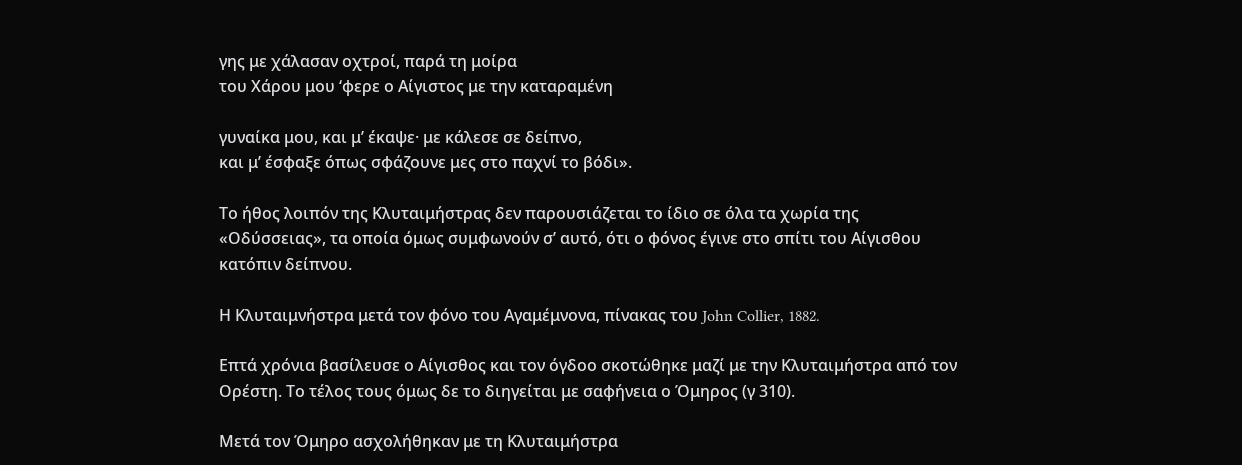γης με χάλασαν οχτροί, παρά τη μοίρα
του Χάρου μου ‘φερε ο Αίγιστος με την καταραμένη

γυναίκα μου, και μ’ έκαψε· με κάλεσε σε δείπνο,
και μ’ έσφαξε όπως σφάζουνε μες στο παχνί το βόδι».

Το ήθος λοιπόν της Κλυταιμήστρας δεν παρουσιάζεται το ίδιο σε όλα τα χωρία της «Οδύσσειας», τα οποία όμως συμφωνούν σ’ αυτό, ότι ο φόνος έγινε στο σπίτι του Αίγισθου κατόπιν δείπνου.

Η Κλυταιμνήστρα μετά τον φόνο του Αγαμέμνονα, πίνακας του John Collier, 1882.

Επτά χρόνια βασίλευσε ο Αίγισθος και τον όγδοο σκοτώθηκε μαζί με την Κλυταιμήστρα από τον Ορέστη. Το τέλος τους όμως δε το διηγείται με σαφήνεια ο Όμηρος (γ 310).

Μετά τον Όμηρο ασχολήθηκαν με τη Κλυταιμήστρα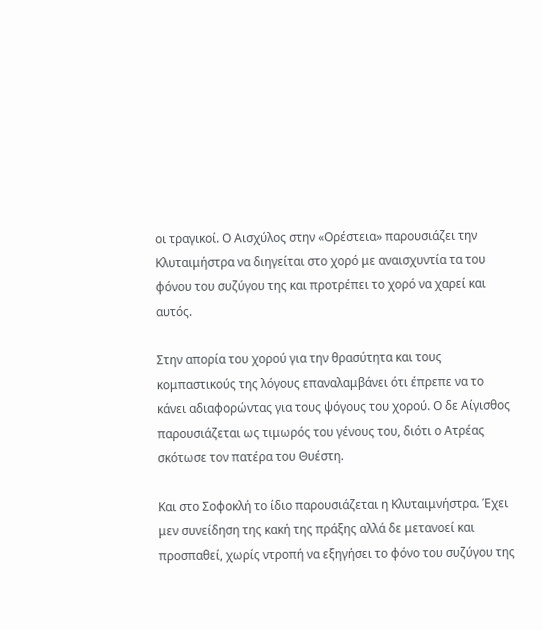οι τραγικοί. Ο Αισχύλος στην «Ορέστεια» παρουσιάζει την Κλυταιμήστρα να διηγείται στο χορό με αναισχυντία τα του φόνου του συζύγου της και προτρέπει το χορό να χαρεί και αυτός.

Στην απορία του χορού για την θρασύτητα και τους κομπαστικούς της λόγους επαναλαμβάνει ότι έπρεπε να το κάνει αδιαφορώντας για τους ψόγους του χορού. Ο δε Αίγισθος παρουσιάζεται ως τιμωρός του γένους του, διότι ο Ατρέας σκότωσε τον πατέρα του Θυέστη.

Και στο Σοφοκλή το ίδιο παρουσιάζεται η Κλυταιμνήστρα. Έχει μεν συνείδηση της κακή της πράξης αλλά δε μετανοεί και προσπαθεί, χωρίς ντροπή να εξηγήσει το φόνο του συζύγου της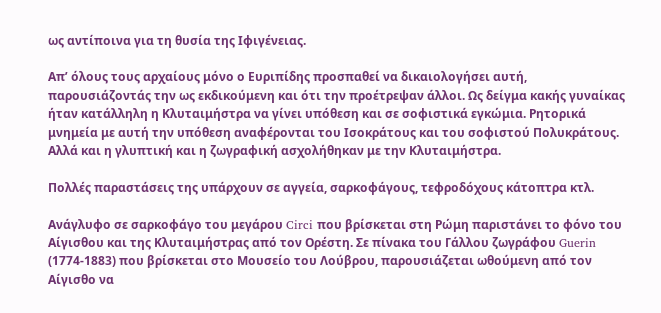ως αντίποινα για τη θυσία της Ιφιγένειας.

Απ’ όλους τους αρχαίους μόνο ο Ευριπίδης προσπαθεί να δικαιολογήσει αυτή, παρουσιάζοντάς την ως εκδικούμενη και ότι την προέτρεψαν άλλοι. Ως δείγμα κακής γυναίκας ήταν κατάλληλη η Κλυταιμήστρα να γίνει υπόθεση και σε σοφιστικά εγκώμια. Ρητορικά μνημεία με αυτή την υπόθεση αναφέρονται του Ισοκράτους και του σοφιστού Πολυκράτους. Αλλά και η γλυπτική και η ζωγραφική ασχολήθηκαν με την Κλυταιμήστρα.

Πολλές παραστάσεις της υπάρχουν σε αγγεία, σαρκοφάγους, τεφροδόχους κάτοπτρα κτλ.

Ανάγλυφο σε σαρκοφάγο του μεγάρου Circi που βρίσκεται στη Ρώμη παριστάνει το φόνο του Αίγισθου και της Κλυταιμήστρας από τον Ορέστη. Σε πίνακα του Γάλλου ζωγράφου Guerin (1774-1883) που βρίσκεται στο Μουσείο του Λούβρου, παρουσιάζεται ωθούμενη από τον Αίγισθο να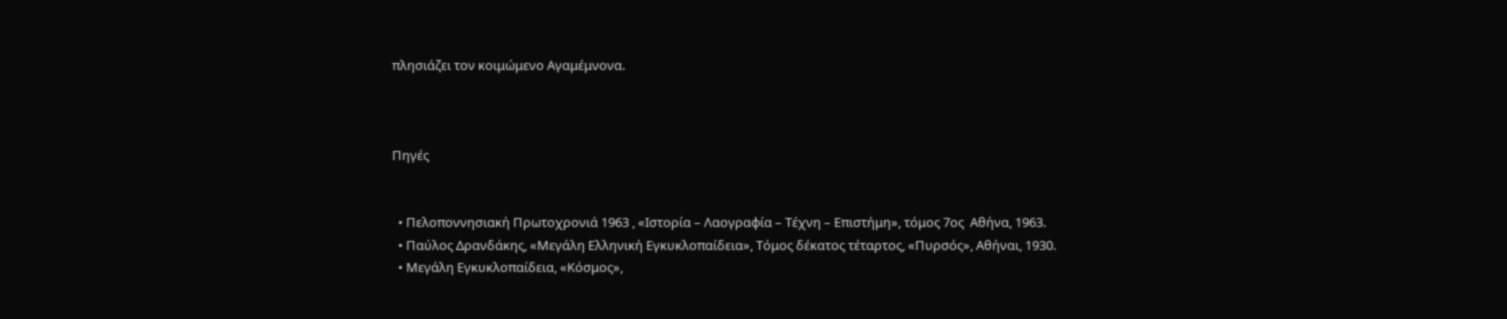πλησιάζει τον κοιμώμενο Αγαμέμνονα.



Πηγές


  • Πελοποννησιακή Πρωτοχρονιά 1963 , «Ιστορία – Λαογραφία – Τέχνη – Επιστήμη», τόμος 7ος  Αθήνα, 1963.
  • Παύλος Δρανδάκης, «Μεγάλη Ελληνική Εγκυκλοπαίδεια», Τόμος δέκατος τέταρτος, «Πυρσός», Αθήναι, 1930.
  • Μεγάλη Εγκυκλοπαίδεια, «Κόσμος»,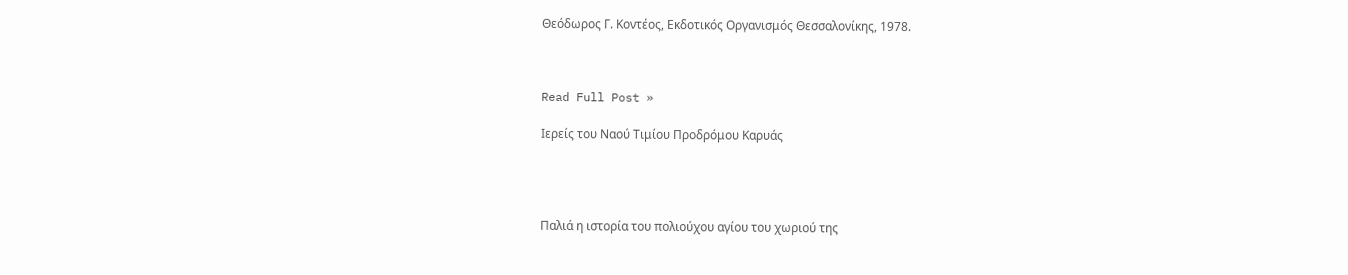Θεόδωρος Γ. Κοντέος, Εκδοτικός Οργανισμός Θεσσαλονίκης, 1978.



Read Full Post »

Ιερείς του Ναού Τιμίου Προδρόμου Καρυάς




Παλιά η ιστορία του πολιούχου αγίου του χωριού της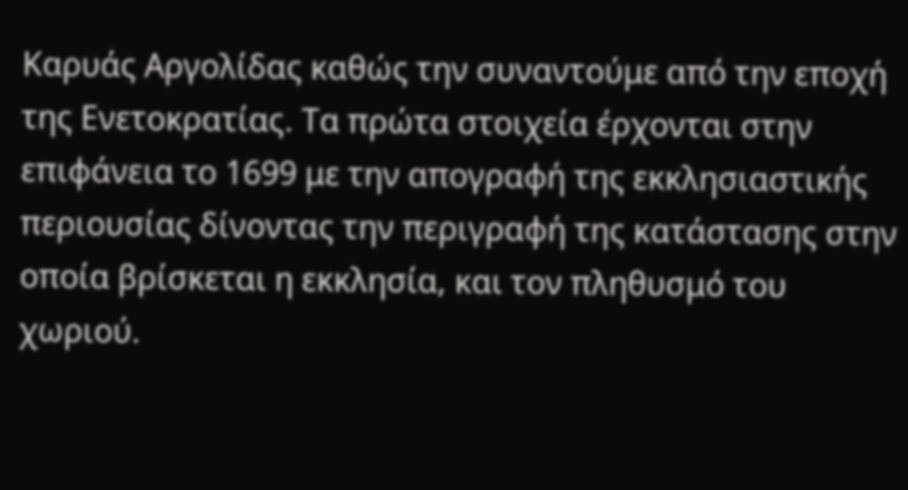Καρυάς Αργολίδας καθώς την συναντούμε από την εποχή της Ενετοκρατίας. Τα πρώτα στοιχεία έρχονται στην επιφάνεια το 1699 με την απογραφή της εκκλησιαστικής περιουσίας δίνοντας την περιγραφή της κατάστασης στην οποία βρίσκεται η εκκλησία, και τον πληθυσμό του χωριού.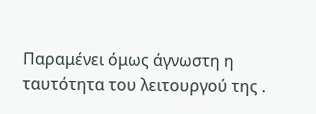Παραμένει όμως άγνωστη η ταυτότητα του λειτουργού της .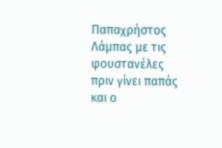Παπαχρήστος Λάμπας με τις φουστανέλες πριν γίνει παπάς και ο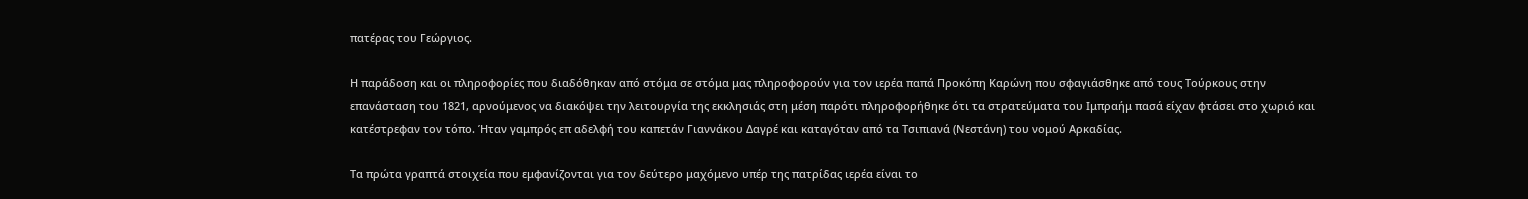πατέρας του Γεώργιος.

Η παράδοση και οι πληροφορίες που διαδόθηκαν από στόμα σε στόμα μας πληροφορούν για τον ιερέα παπά Προκόπη Καρώνη που σφαγιάσθηκε από τους Τούρκους στην επανάσταση του 1821, αρνούμενος να διακόψει την λειτουργία της εκκλησιάς στη μέση παρότι πληροφορήθηκε ότι τα στρατεύματα του Ιμπραήμ πασά είχαν φτάσει στο χωριό και κατέστρεφαν τον τόπο. Ήταν γαμπρός επ αδελφή του καπετάν Γιαννάκου Δαγρέ και καταγόταν από τα Τσιπιανά (Νεστάνη) του νομού Αρκαδίας.

Τα πρώτα γραπτά στοιχεία που εμφανίζονται για τον δεύτερο μαχόμενο υπέρ της πατρίδας ιερέα είναι το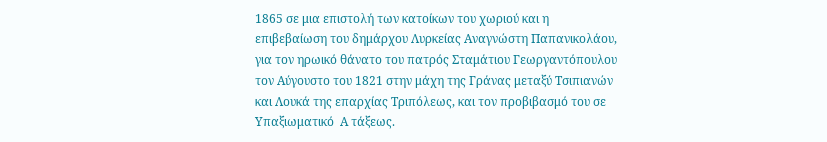1865 σε μια επιστολή των κατοίκων του χωριού και η  επιβεβαίωση του δημάρχου Λυρκείας Αναγνώστη Παπανικολάου, για τον ηρωικό θάνατο του πατρός Σταμάτιου Γεωργαντόπουλου τον Αύγουστο του 1821 στην μάχη της Γράνας μεταξύ Τσιπιανών και Λουκά της επαρχίας Τριπόλεως, και τον προβιβασμό του σε Υπαξιωματικό  Α τάξεως.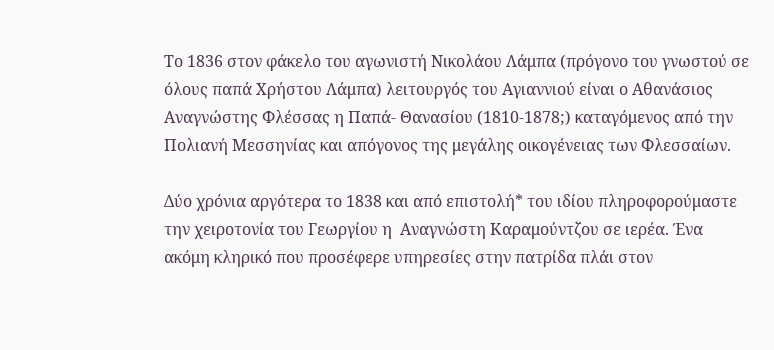Το 1836 στον φάκελο του αγωνιστή Νικολάου Λάμπα (πρόγονο του γνωστού σε όλους παπά Χρήστου Λάμπα) λειτουργός του Αγιαννιού είναι ο Αθανάσιος Αναγνώστης Φλέσσας η Παπά- Θανασίου (1810-1878;) καταγόμενος από την Πολιανή Μεσσηνίας και απόγονος της μεγάλης οικογένειας των Φλεσσαίων.

Δύο χρόνια αργότερα το 1838 και από επιστολή* του ιδίου πληροφορούμαστε την χειροτονία του Γεωργίου η  Αναγνώστη Καραμούντζου σε ιερέα. Ένα ακόμη κληρικό που προσέφερε υπηρεσίες στην πατρίδα πλάι στον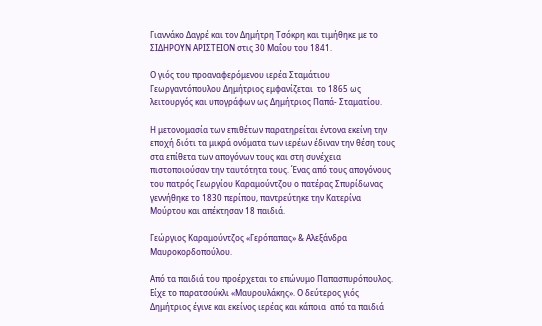Γιαννάκο Δαγρέ και τον Δημήτρη Τσόκρη και τιμήθηκε με το ΣΙΔΗΡΟΥΝ ΑΡΙΣΤΕΙΟΝ στις 30 Μαΐου του 1841.

Ο γιός του προαναφερόμενου ιερέα Σταμάτιου Γεωργαντόπουλου Δημήτριος εμφανίζεται  το 1865 ως λειτουργός και υπογράφων ως Δημήτριος Παπά- Σταματίου.

Η μετονομασία των επιθέτων παρατηρείται έντονα εκείνη την εποχή διότι τα μικρά ονόματα των ιερέων έδιναν την θέση τους στα επίθετα των απογόνων τους και στη συνέχεια  πιστοποιούσαν την ταυτότητα τους. Ένας από τους απογόνους  του πατρός Γεωργίου Καραμούντζου ο πατέρας Σπυρίδωνας γεννήθηκε το 1830 περίπου, παντρεύτηκε την Κατερίνα Μούρτου και απέκτησαν 18 παιδιά.

Γεώργιος Καραμούντζος «Γερόπαπας» & Αλεξάνδρα Μαυροκορδοπούλου.

Από τα παιδιά του προέρχεται το επώνυμο Παπασπυρόπουλος. Είχε το παρατσούκλι «Μαυρουλάκης». Ο δεύτερος γιός Δημήτριος έγινε και εκείνος ιερέας και κάποια  από τα παιδιά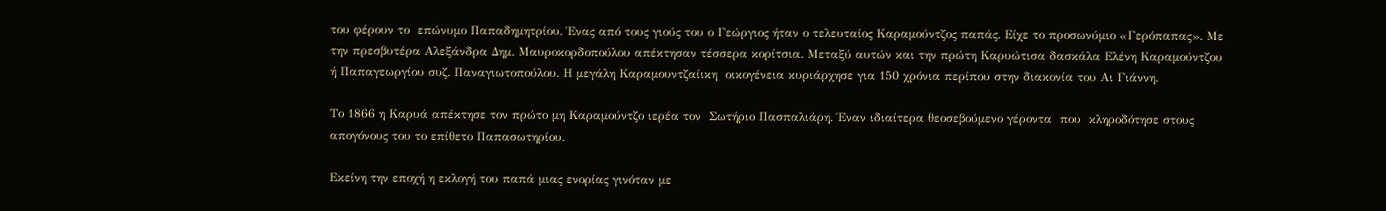του φέρουν το  επώνυμο Παπαδημητρίου. Ένας από τους γιούς του ο Γεώργιος ήταν ο τελευταίος Καραμούντζος παπάς. Είχε το προσωνύμιο «Γερόπαπας». Με την πρεσβυτέρα Αλεξάνδρα Δημ. Μαυροκορδοπούλου απέκτησαν τέσσερα κορίτσια. Μεταξύ αυτών και την πρώτη Καρυώτισα δασκάλα Ελένη Καραμούντζου ή Παπαγεωργίου συζ. Παναγιωτοπούλου. Η μεγάλη Καραμουντζαίικη  οικογένεια κυριάρχησε για 150 χρόνια περίπου στην διακονία του Αι Γιάννη.

Το 1866 η Καρυά απέκτησε τον πρώτο μη Καραμούντζο ιερέα τον  Σωτήριο Πασπαλιάρη. Έναν ιδιαίτερα θεοσεβούμενο γέροντα  που  κληροδότησε στους απογόνους του το επίθετο Παπασωτηρίου.

Εκείνη την εποχή η εκλογή του παπά μιας ενορίας γινόταν με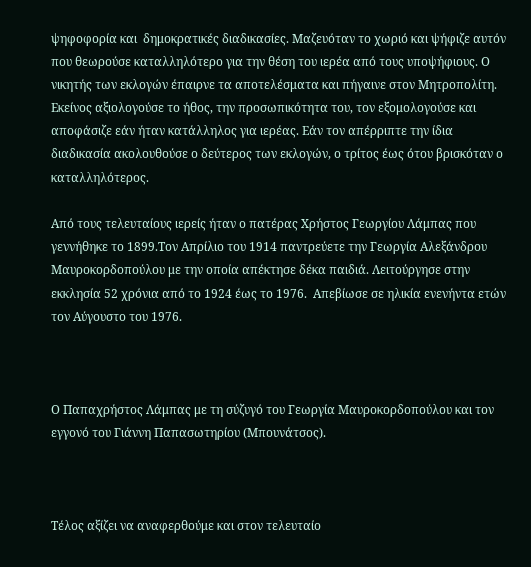ψηφοφορία και  δημοκρατικές διαδικασίες. Μαζευόταν το χωριό και ψήφιζε αυτόν που θεωρούσε καταλληλότερο για την θέση του ιερέα από τους υποψήφιους. Ο νικητής των εκλογών έπαιρνε τα αποτελέσματα και πήγαινε στον Μητροπολίτη. Εκείνος αξιολογούσε το ήθος, την προσωπικότητα του, τον εξομολογούσε και  αποφάσιζε εάν ήταν κατάλληλος για ιερέας. Εάν τον απέρριπτε την ίδια διαδικασία ακολουθούσε ο δεύτερος των εκλογών, ο τρίτος έως ότου βρισκόταν ο καταλληλότερος.

Από τους τελευταίους ιερείς ήταν ο πατέρας Χρήστος Γεωργίου Λάμπας που γεννήθηκε το 1899.Τον Απρίλιο του 1914 παντρεύετε την Γεωργία Αλεξάνδρου Μαυροκορδοπούλου με την οποία απέκτησε δέκα παιδιά. Λειτούργησε στην εκκλησία 52 χρόνια από το 1924 έως το 1976.  Απεβίωσε σε ηλικία ενενήντα ετών τον Αύγουστο του 1976.



Ο Παπαχρήστος Λάμπας με τη σύζυγό του Γεωργία Μαυροκορδοπούλου και τον εγγονό του Γιάννη Παπασωτηρίου (Μπουνάτσος).



Τέλος αξίζει να αναφερθούμε και στον τελευταίο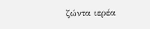ζώντα ιερέα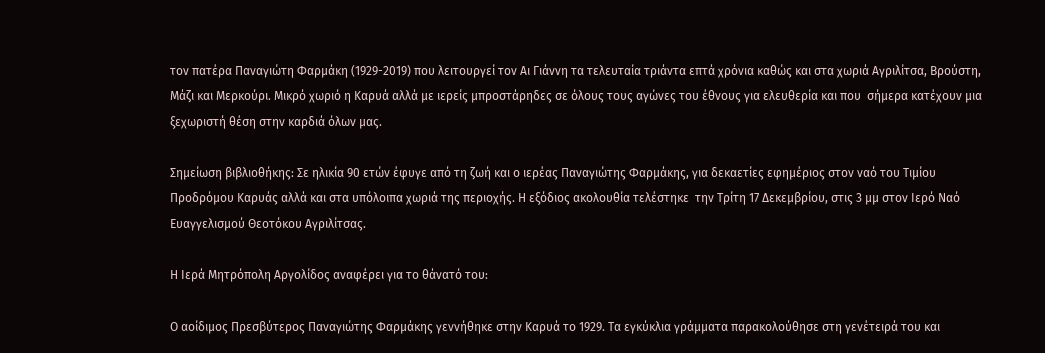τον πατέρα Παναγιώτη Φαρμάκη (1929-2019) που λειτουργεί τον Αι Γιάννη τα τελευταία τριάντα επτά χρόνια καθώς και στα χωριά Αγριλίτσα, Βρούστη, Μάζι και Μερκούρι. Μικρό χωριό η Καρυά αλλά με ιερείς μπροστάρηδες σε όλους τους αγώνες του έθνους για ελευθερία και που  σήμερα κατέχουν μια ξεχωριστή θέση στην καρδιά όλων μας.

Σημείωση βιβλιοθήκης: Σε ηλικία 90 ετών έφυγε από τη ζωή και ο ιερέας Παναγιώτης Φαρμάκης, για δεκαετίες εφημέριος στον ναό του Τιμίου Προδρόμου Καρυάς αλλά και στα υπόλοιπα χωριά της περιοχής. Η εξόδιος ακολουθία τελέστηκε  την Τρίτη 17 Δεκεμβρίου, στις 3 μμ στον Ιερό Ναό Ευαγγελισμού Θεοτόκου Αγριλίτσας.

Η Ιερά Μητρόπολη Αργολίδος αναφέρει για το θάνατό του:

Ο αοίδιμος Πρεσβύτερος Παναγιώτης Φαρμάκης γεννήθηκε στην Καρυά το 1929. Τα εγκύκλια γράμματα παρακολούθησε στη γενέτειρά του και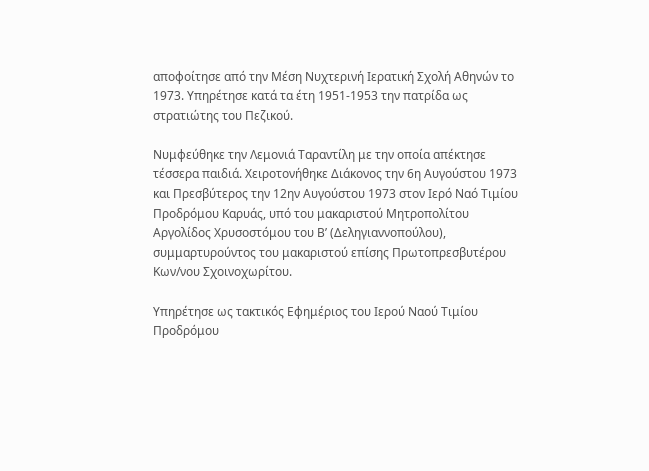αποφοίτησε από την Μέση Νυχτερινή Ιερατική Σχολή Αθηνών το 1973. Υπηρέτησε κατά τα έτη 1951-1953 την πατρίδα ως στρατιώτης του Πεζικού.

Νυμφεύθηκε την Λεμονιά Ταραντίλη με την οποία απέκτησε τέσσερα παιδιά. Χειροτονήθηκε Διάκονος την 6η Αυγούστου 1973 και Πρεσβύτερος την 12ην Αυγούστου 1973 στον Ιερό Ναό Τιμίου Προδρόμου Καρυάς, υπό του μακαριστού Μητροπολίτου Αργολίδος Χρυσοστόμου του Β’ (Δεληγιαννοπούλου), συμμαρτυρούντος του μακαριστού επίσης Πρωτοπρεσβυτέρου Κων/νου Σχοινοχωρίτου.

Υπηρέτησε ως τακτικός Εφημέριος του Ιερού Ναού Τιμίου Προδρόμου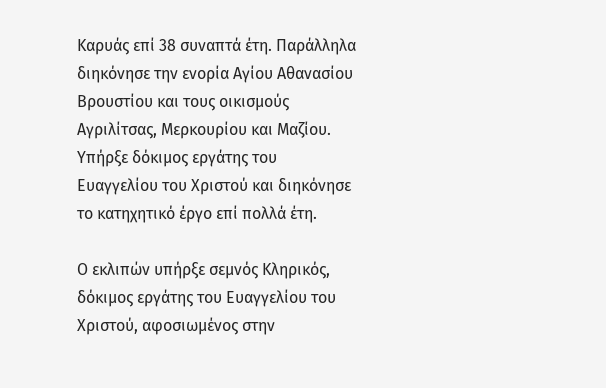Καρυάς επί 38 συναπτά έτη. Παράλληλα διηκόνησε την ενορία Αγίου Αθανασίου Βρουστίου και τους οικισμούς Αγριλίτσας, Μερκουρίου και Μαζίου.  Υπήρξε δόκιμος εργάτης του Ευαγγελίου του Χριστού και διηκόνησε το κατηχητικό έργο επί πολλά έτη.

Ο εκλιπών υπήρξε σεμνός Κληρικός, δόκιμος εργάτης του Ευαγγελίου του Χριστού, αφοσιωμένος στην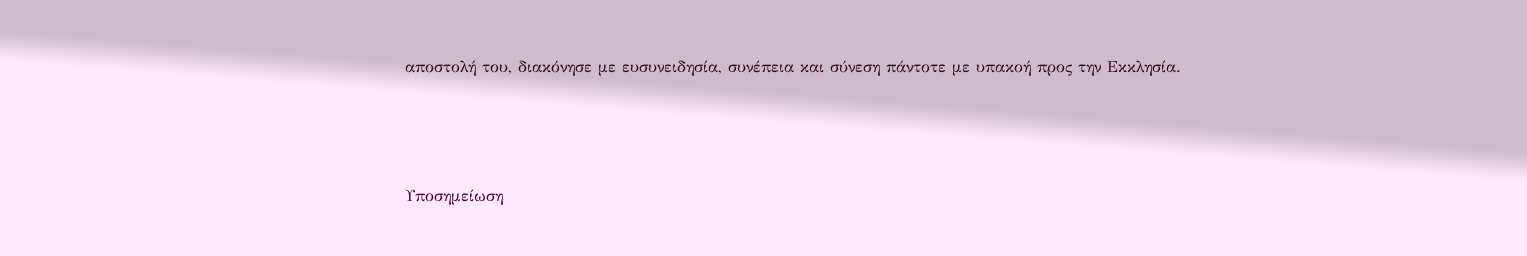αποστολή του, διακόνησε με ευσυνειδησία, συνέπεια και σύνεση πάντοτε με υπακοή προς την Εκκλησία.



Υποσημείωση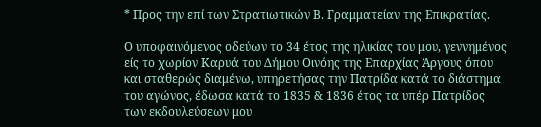* Προς την επί των Στρατιωτικών Β. Γραμματείαν της Επικρατίας.

Ο υποφαινόμενος οδεύων το 34 έτος της ηλικίας του μου, γεννημένος είς το χωρίον Καρυά του Δήμου Οινόης της Επαρχίας Άργους όπου και σταθερώς διαμένω, υπηρετήσας την Πατρίδα κατά το διάστημα του αγώνος, έδωσα κατά το 1835 & 1836 έτος τα υπέρ Πατρίδος των εκδουλεύσεων μου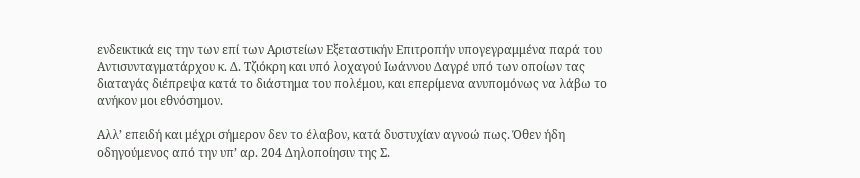ενδεικτικά εις την των επί των Αριστείων Εξεταστικήν Επιτροπήν υπογεγραμμένα παρά του Αντισυνταγματάρχου κ. Δ. Τζιόκρη και υπό λοχαγού Ιωάννου Δαγρέ υπό των οποίων τας διαταγάς διέπρεψα κατά το διάστημα του πολέμου, και επερίμενα ανυπομόνως να λάβω το ανήκον μοι εθνόσημον.

Αλλ’ επειδή και μέχρι σήμερον δεν το έλαβον, κατά δυστυχίαν αγνοώ πως. Όθεν ήδη οδηγούμενος από την υπ’ αρ. 204 Δηλοποίησιν της Σ.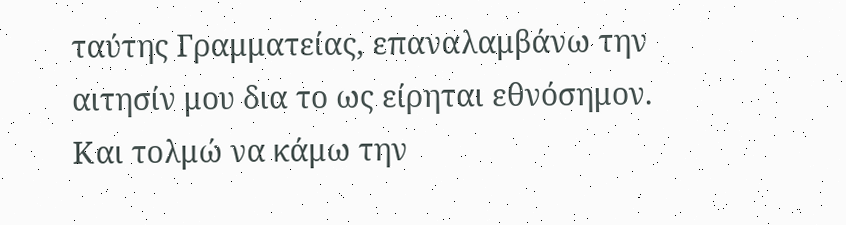ταύτης Γραμματείας, επαναλαμβάνω την αιτησίν μου δια το ως είρηται εθνόσημον. Και τολμώ να κάμω την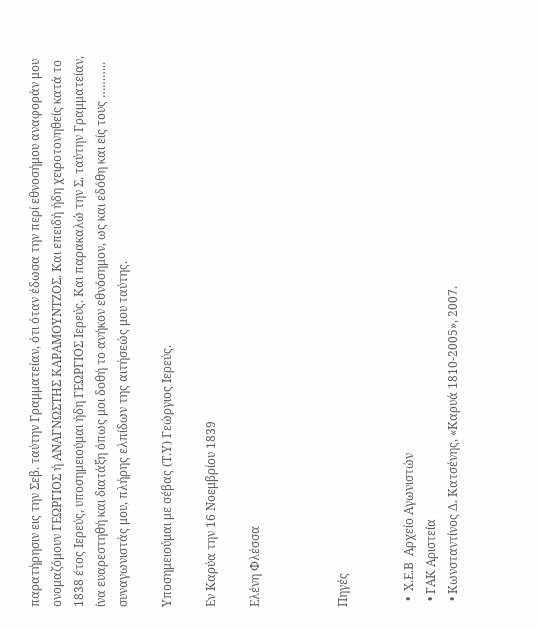παρατήρησιν εις την Σεβ. ταύτην Γραμματείαν, ότι όταν έδωσα την περί εθνοσήμου αναφοράν μου ονομαζόμουν ΓΕΩΡΓΙΟΣ ή ΑΝΑΓΝΩΣΤΗΣ ΚΑΡΑΜΟΥΝΤΖΟΣ. Και επειδή ήδη χειροτονηθείς κατά το 1838 έτος Ιερεύς, υποσημειούμαι ήδη ΓΕΩΡΓΙΟΣ Ιερεύς. Και παρακαλώ την Σ. ταύτην Γραμματείαν, ίνα ευαρεστηθή και διατάξη όπως μοι δοθή το ανήκον εθνόσημον, ως και εδόθη και είς τους ……….. συναγωνιστάς μου, πλήρης ελπίδων της αιτήσεώς μου ταύτης.

Υποσημειούμαι με σέβας (Τ.Υ) Γεώργιος Ιερεύς.

Εν Καρύα την 16 Νοεμβρίου 1839

Ελένη Φλέσσα



Πηγές


  •  Χ.Ε.Β  Αρχείο Αγωνιστών
  • ΓΑΚ Αριστεία
  • Κωνσταντίνος Δ. Κατσένης, «Καρυά 1810-2005», 2007.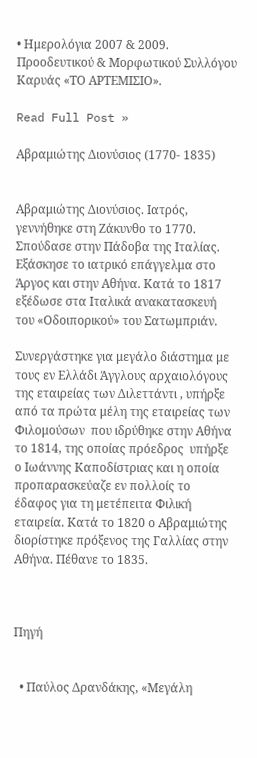• Ημερολόγια 2007 & 2009. Προοδευτικού & Μορφωτικού Συλλόγου Καρυάς «ΤΟ ΑΡΤΕΜΙΣΙΟ».

Read Full Post »

Αβραμιώτης Διονύσιος (1770- 1835)


Αβραμιώτης Διονύσιος. Ιατρός, γεννήθηκε στη Ζάκυνθο το 1770. Σπούδασε στην Πάδοβα της Ιταλίας. Εξάσκησε το ιατρικό επάγγελμα στο Άργος και στην Αθήνα. Κατά το 1817 εξέδωσε στα Ιταλικά ανακατασκευή του «Οδοιπορικού» του Σατωμπριάν.

Συνεργάστηκε για μεγάλο διάστημα με τους εν Ελλάδι Άγγλους αρχαιολόγους της εταιρείας των Διλεττάντι , υπήρξε από τα πρώτα μέλη της εταιρείας των Φιλομούσων  που ιδρύθηκε στην Αθήνα το 1814, της οποίας πρόεδρος  υπήρξε ο Ιωάννης Καποδίστριας και η οποία προπαρασκεύαζε εν πολλοίς το έδαφος για τη μετέπειτα Φιλική εταιρεία. Κατά το 1820 ο Αβραμιώτης διορίστηκε πρόξενος της Γαλλίας στην Αθήνα. Πέθανε το 1835.



Πηγή


  • Παύλος Δρανδάκης, «Μεγάλη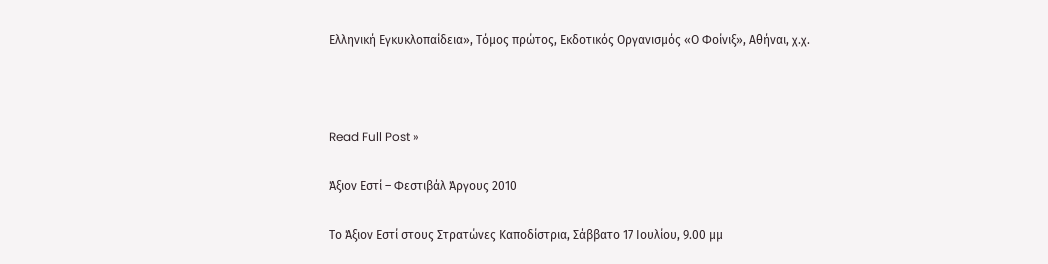Ελληνική Εγκυκλοπαίδεια», Τόμος πρώτος, Εκδοτικός Οργανισμός «Ο Φοίνιξ», Αθήναι, χ.χ.



Read Full Post »

Άξιον Εστί – Φεστιβάλ Άργους 2010

Το Άξιον Εστί στους Στρατώνες Καποδίστρια, Σάββατο 17 Ιουλίου, 9.00 μμ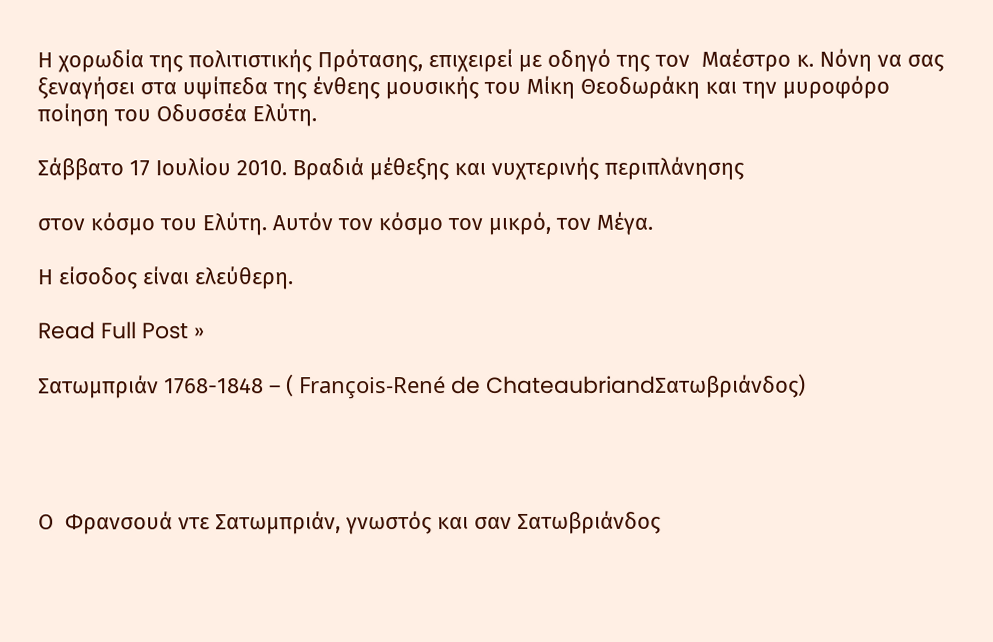Η χορωδία της πολιτιστικής Πρότασης, επιχειρεί με οδηγό της τον  Μαέστρο κ. Νόνη να σας ξεναγήσει στα υψίπεδα της ένθεης μουσικής του Μίκη Θεοδωράκη και την μυροφόρο ποίηση του Οδυσσέα Ελύτη.

Σάββατο 17 Ιουλίου 2010. Βραδιά μέθεξης και νυχτερινής περιπλάνησης

στον κόσμο του Ελύτη. Αυτόν τον κόσμο τον μικρό, τον Μέγα.

Η είσοδος είναι ελεύθερη.

Read Full Post »

Σατωμπριάν 1768-1848 – ( François-René de ChateaubriandΣατωβριάνδος)




Ο  Φρανσουά ντε Σατωμπριάν, γνωστός και σαν Σατωβριάνδος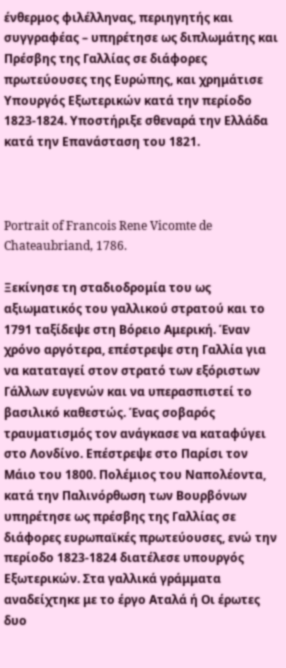ένθερμος φιλέλληνας, περιηγητής και συγγραφέας – υπηρέτησε ως διπλωμάτης και Πρέσβης της Γαλλίας σε διάφορες πρωτεύουσες της Ευρώπης, και χρημάτισε Υπουργός Εξωτερικών κατά την περίοδο 1823-1824. Υποστήριξε σθεναρά την Ελλάδα κατά την Επανάσταση του 1821.



Portrait of Francois Rene Vicomte de Chateaubriand, 1786.

Ξεκίνησε τη σταδιοδρομία του ως αξιωματικός του γαλλικού στρατού και το 1791 ταξίδεψε στη Βόρειο Αμερική. Έναν χρόνο αργότερα, επέστρεψε στη Γαλλία για να καταταγεί στον στρατό των εξόριστων Γάλλων ευγενών και να υπερασπιστεί το βασιλικό καθεστώς. Ένας σοβαρός τραυματισμός τον ανάγκασε να καταφύγει στο Λονδίνο. Επέστρεψε στο Παρίσι τον Μάιο του 1800. Πολέμιος του Ναπολέοντα, κατά την Παλινόρθωση των Βουρβόνων υπηρέτησε ως πρέσβης της Γαλλίας σε διάφορες ευρωπαϊκές πρωτεύουσες, ενώ την περίοδο 1823-1824 διατέλεσε υπουργός Εξωτερικών. Στα γαλλικά γράμματα αναδείχτηκε με το έργο Αταλά ή Οι έρωτες δυο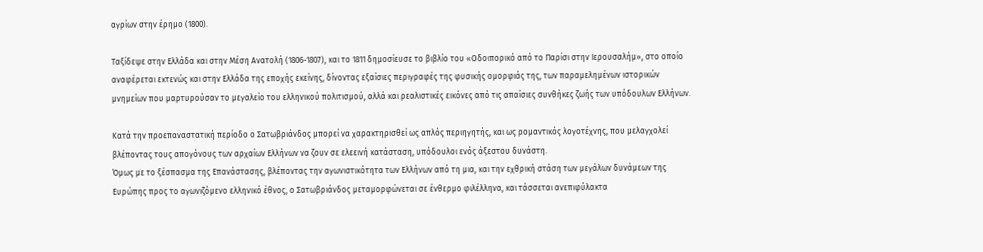αγρίων στην έρημο (1800).

Ταξίδεψε στην Ελλάδα και στην Μέση Ανατολή (1806-1807), και το 1811 δημοσίευσε το βιβλίο του «Οδοιπορικό από το Παρίσι στην Ιερουσαλήμ», στο οποίο αναφέρεται εκτενώς και στην Ελλάδα της εποχής εκείνης, δίνοντας εξαίσιες περιγραφές της φυσικής ομορφιάς της, των παραμελημένων ιστορικών μνημείων που μαρτυρούσαν το μεγαλείο του ελληνικού πολιτισμού, αλλά και ρεαλιστικές εικόνες από τις απαίσιες συνθήκες ζωής των υπόδουλων Ελλήνων.

Κατά την προεπαναστατική περίοδο ο Σατωβριάνδος μπορεί να χαρακτηρισθεί ως απλός περιηγητής, και ως ρομαντικός λογοτέχνης, που μελαγχολεί βλέποντας τους απογόνους των αρχαίων Ελλήνων να ζουν σε ελεεινή κατάσταση, υπόδουλοι ενός άξεστου δυνάστη.
Όμως με το ξέσπασμα της Επανάστασης, βλέποντας την αγωνιστικότητα των Ελλήνων από τη μια, και την εχθρική στάση των μεγάλων δυνάμεων της Ευρώπης προς το αγωνιζόμενο ελληνικό έθνος, ο Σατωβριάνδος μεταμορφώνεται σε ένθερμο φιλέλληνα, και τάσσεται ανεπιφύλακτα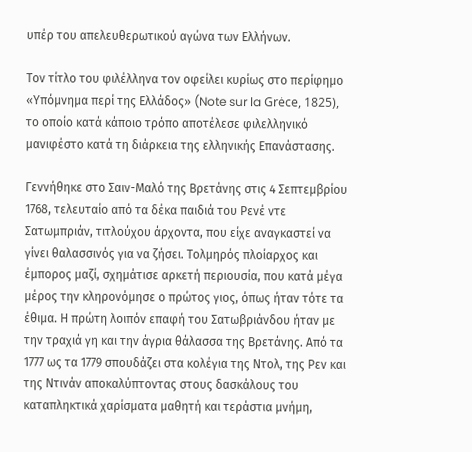υπέρ του απελευθερωτικού αγώνα των Ελλήνων.

Τον τίτλο του φιλέλληνα τον οφείλει κυρίως στο περίφημο «Υπόμνημα περί της Ελλάδος» (Note sur la Grėce, 1825), το οποίο κατά κάποιο τρόπο αποτέλεσε φιλελληνικό μανιφέστο κατά τη διάρκεια της ελληνικής Επανάστασης.

Γεννήθηκε στο Σαιν-Μαλό της Βρετάνης στις 4 Σεπτεμβρίου 1768, τελευταίο από τα δέκα παιδιά του Ρενέ ντε Σατωμπριάν, τιτλούχου άρχοντα, που είχε αναγκαστεί να γίνει θαλασσινός για να ζήσει. Τολμηρός πλοίαρχος και έμπορος μαζί, σχημάτισε αρκετή περιουσία, που κατά μέγα μέρος την κληρονόμησε ο πρώτος γιος, όπως ήταν τότε τα έθιμα. Η πρώτη λοιπόν επαφή του Σατωβριάνδου ήταν με την τραχιά γη και την άγρια θάλασσα της Βρετάνης. Από τα 1777 ως τα 1779 σπουδάζει στα κολέγια της Ντολ, της Ρεν και της Ντινάν αποκαλύπτοντας στους δασκάλους του καταπληκτικά χαρίσματα μαθητή και τεράστια μνήμη,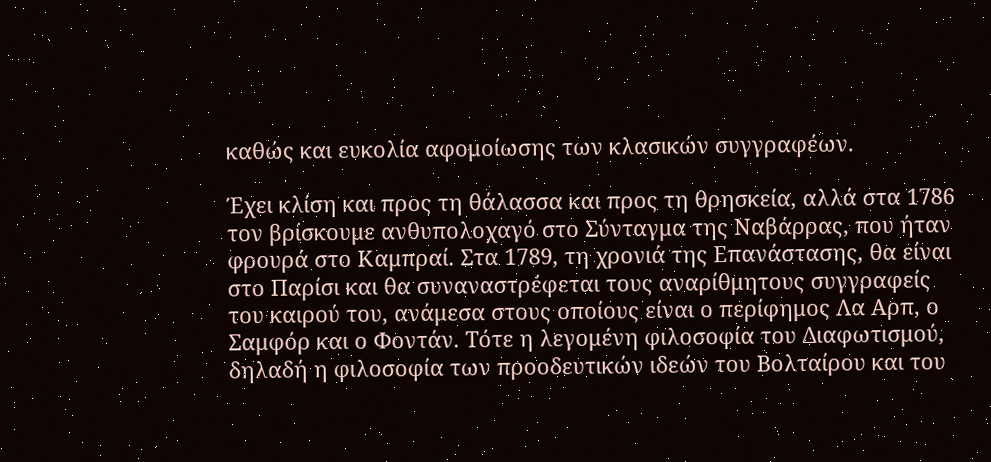καθώς και ευκολία αφομοίωσης των κλασικών συγγραφέων.

Έχει κλίση και προς τη θάλασσα και προς τη θρησκεία, αλλά στα 1786 τον βρίσκουμε ανθυπολοχαγό στο Σύνταγμα της Ναβάρρας, που ήταν φρουρά στο Καμπραί. Στα 1789, τη χρονιά της Επανάστασης, θα είναι στο Παρίσι και θα συναναστρέφεται τους αναρίθμητους συγγραφείς του καιρού του, ανάμεσα στους οποίους είναι ο περίφημος Λα Αρπ, ο Σαμφόρ και ο Φοντάν. Τότε η λεγομένη φιλοσοφία του Διαφωτισμού, δηλαδή η φιλοσοφία των προοδευτικών ιδεών του Βολταίρου και του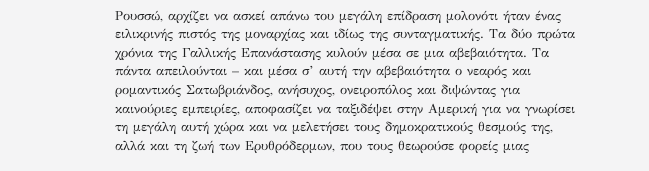Ρουσσώ, αρχίζει να ασκεί απάνω του μεγάλη επίδραση μολονότι ήταν ένας ειλικρινής πιστός της μοναρχίας και ιδίως της συνταγματικής. Τα δύο πρώτα χρόνια της Γαλλικής Επανάστασης κυλούν μέσα σε μια αβεβαιότητα. Τα πάντα απειλούνται – και μέσα σ’ αυτή την αβεβαιότητα ο νεαρός και ρομαντικός Σατωβριάνδος, ανήσυχος, ονειροπόλος και διψώντας για καινούριες εμπειρίες, αποφασίζει να ταξιδέψει στην Αμερική για να γνωρίσει τη μεγάλη αυτή χώρα και να μελετήσει τους δημοκρατικούς θεσμούς της, αλλά και τη ζωή των Ερυθρόδερμων, που τους θεωρούσε φορείς μιας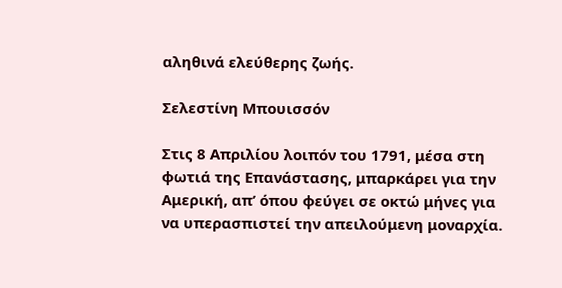αληθινά ελεύθερης ζωής.

Σελεστίνη Μπουισσόν

Στις 8 Απριλίου λοιπόν του 1791, μέσα στη φωτιά της Επανάστασης, μπαρκάρει για την Αμερική, απ’ όπου φεύγει σε οκτώ μήνες για να υπερασπιστεί την απειλούμενη μοναρχία.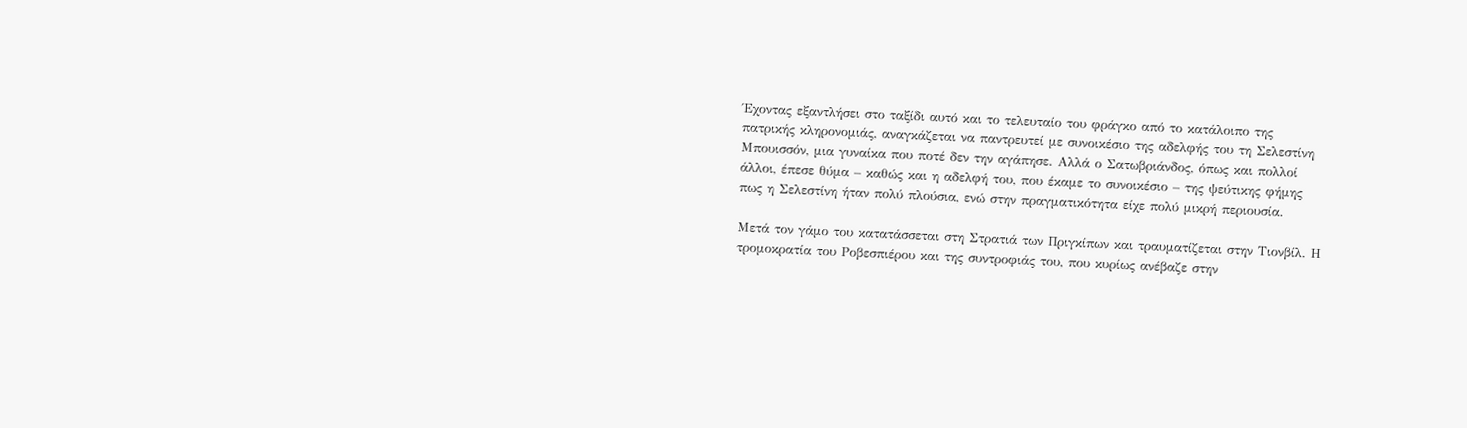Έχοντας εξαντλήσει στο ταξίδι αυτό και το τελευταίο του φράγκο από το κατάλοιπο της πατρικής κληρονομιάς, αναγκάζεται να παντρευτεί με συνοικέσιο της αδελφής του τη Σελεστίνη Μπουισσόν, μια γυναίκα που ποτέ δεν την αγάπησε. Αλλά ο Σατωβριάνδος, όπως και πολλοί άλλοι, έπεσε θύμα – καθώς και η αδελφή του, που έκαμε το συνοικέσιο – της ψεύτικης φήμης πως η Σελεστίνη ήταν πολύ πλούσια, ενώ στην πραγματικότητα είχε πολύ μικρή περιουσία.

Μετά τον γάμο του κατατάσσεται στη Στρατιά των Πριγκίπων και τραυματίζεται στην Τιονβίλ. Η τρομοκρατία του Ροβεσπιέρου και της συντροφιάς του, που κυρίως ανέβαζε στην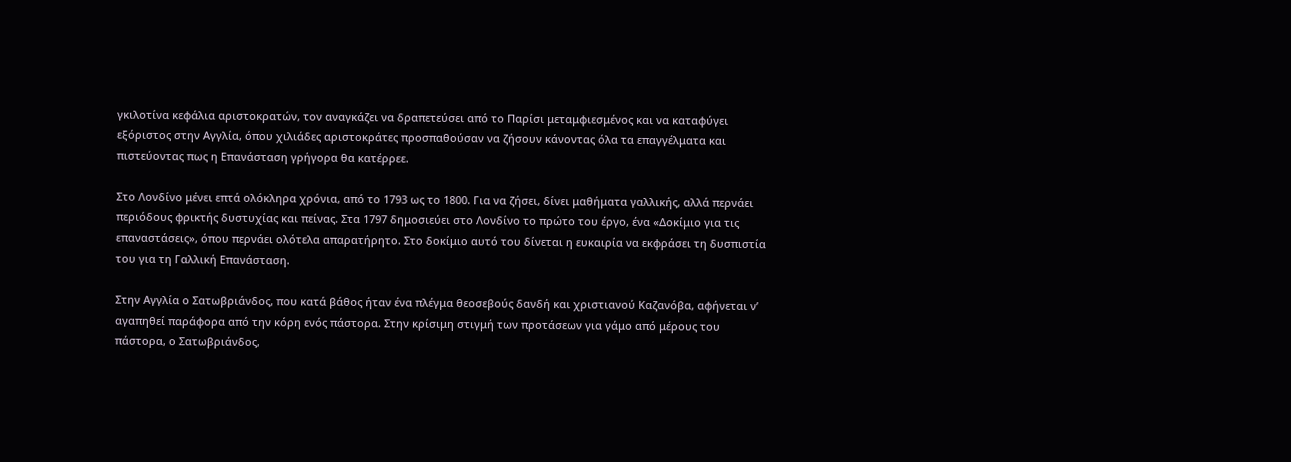γκιλοτίνα κεφάλια αριστοκρατών, τον αναγκάζει να δραπετεύσει από το Παρίσι μεταμφιεσμένος και να καταφύγει εξόριστος στην Αγγλία, όπου χιλιάδες αριστοκράτες προσπαθούσαν να ζήσουν κάνοντας όλα τα επαγγέλματα και πιστεύοντας πως η Επανάσταση γρήγορα θα κατέρρεε.

Στο Λονδίνο μένει επτά ολόκληρα χρόνια, από το 1793 ως το 1800. Για να ζήσει, δίνει μαθήματα γαλλικής, αλλά περνάει περιόδους φρικτής δυστυχίας και πείνας. Στα 1797 δημοσιεύει στο Λονδίνο το πρώτο του έργο, ένα «Δοκίμιο για τις επαναστάσεις», όπου περνάει ολότελα απαρατήρητο. Στο δοκίμιο αυτό του δίνεται η ευκαιρία να εκφράσει τη δυσπιστία του για τη Γαλλική Επανάσταση.

Στην Αγγλία ο Σατωβριάνδος, που κατά βάθος ήταν ένα πλέγμα θεοσεβούς δανδή και χριστιανού Καζανόβα, αφήνεται ν’ αγαπηθεί παράφορα από την κόρη ενός πάστορα. Στην κρίσιμη στιγμή των προτάσεων για γάμο από μέρους του πάστορα, ο Σατωβριάνδος,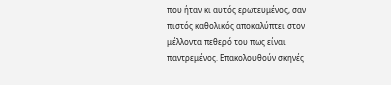που ήταν κι αυτός ερωτευμένος, σαν πιστός καθολικός αποκαλύπτει στον μέλλοντα πεθερό του πως είναι παντρεμένος. Επακολουθούν σκηνές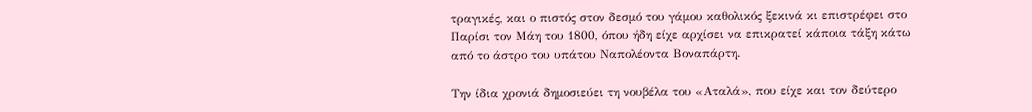τραγικές, και ο πιστός στον δεσμό του γάμου καθολικός ξεκινά κι επιστρέφει στο Παρίσι τον Μάη του 1800, όπου ήδη είχε αρχίσει να επικρατεί κάποια τάξη κάτω από το άστρο του υπάτου Ναπολέοντα Βοναπάρτη.

Την ίδια χρονιά δημοσιεύει τη νουβέλα του «Αταλά», που είχε και τον δεύτερο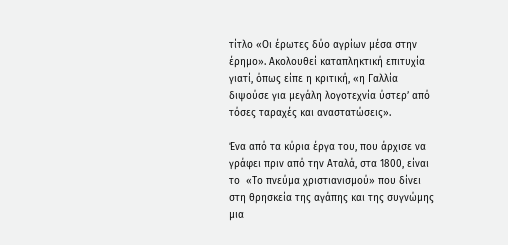τίτλο «Οι έρωτες δύο αγρίων μέσα στην έρημο». Ακολουθεί καταπληκτική επιτυχία γιατί, όπως είπε η κριτική, «η Γαλλία διψούσε για μεγάλη λογοτεχνία ύστερ’ από τόσες ταραχές και αναστατώσεις».

Ένα από τα κύρια έργα του, που άρχισε να γράφει πριν από την Αταλά, στα 1800, είναι το  «Το πνεύμα χριστιανισμού» που δίνει στη θρησκεία της αγάπης και της συγνώμης μια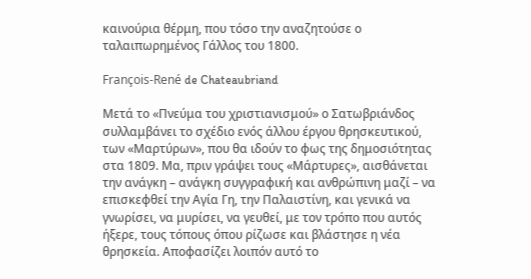καινούρια θέρμη, που τόσο την αναζητούσε ο ταλαιπωρημένος Γάλλος του 1800.

François-René de Chateaubriand

Μετά το «Πνεύμα του χριστιανισμού» ο Σατωβριάνδος συλλαμβάνει το σχέδιο ενός άλλου έργου θρησκευτικού, των «Μαρτύρων», που θα ιδούν το φως της δημοσιότητας στα 1809. Μα, πριν γράψει τους «Μάρτυρες», αισθάνεται την ανάγκη – ανάγκη συγγραφική και ανθρώπινη μαζί – να επισκεφθεί την Αγία Γη, την Παλαιστίνη, και γενικά να γνωρίσει, να μυρίσει, να γευθεί, με τον τρόπο που αυτός ήξερε, τους τόπους όπου ρίζωσε και βλάστησε η νέα θρησκεία. Αποφασίζει λοιπόν αυτό το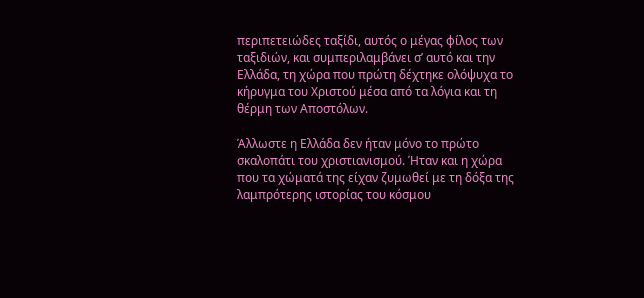περιπετειώδες ταξίδι, αυτός ο μέγας φίλος των ταξιδιών, και συμπεριλαμβάνει σ’ αυτό και την Ελλάδα, τη χώρα που πρώτη δέχτηκε ολόψυχα το κήρυγμα του Χριστού μέσα από τα λόγια και τη θέρμη των Αποστόλων.

Άλλωστε η Ελλάδα δεν ήταν μόνο το πρώτο σκαλοπάτι του χριστιανισμού. Ήταν και η χώρα που τα χώματά της είχαν ζυμωθεί με τη δόξα της λαμπρότερης ιστορίας του κόσμου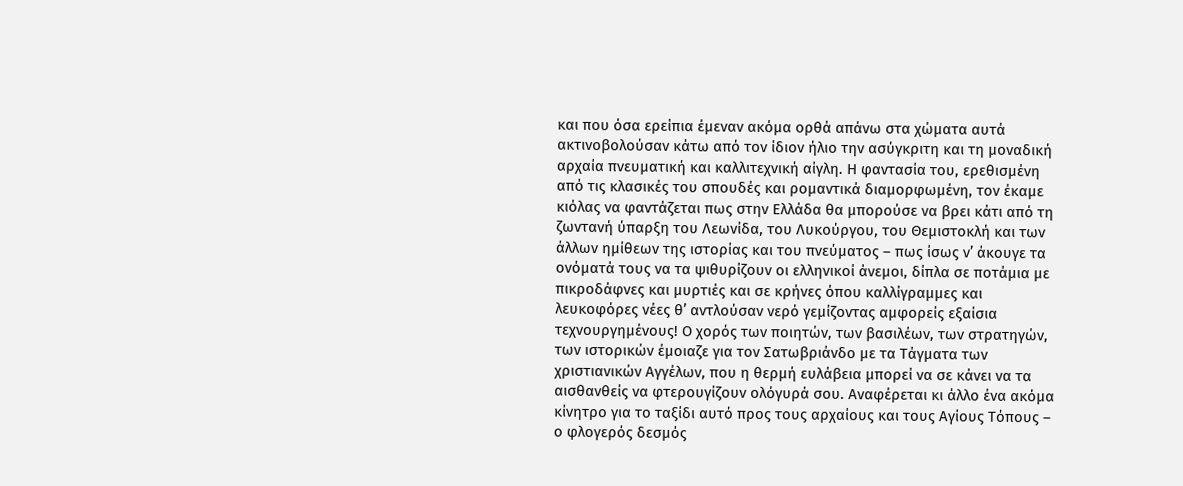και που όσα ερείπια έμεναν ακόμα ορθά απάνω στα χώματα αυτά ακτινοβολούσαν κάτω από τον ίδιον ήλιο την ασύγκριτη και τη μοναδική αρχαία πνευματική και καλλιτεχνική αίγλη. Η φαντασία του, ερεθισμένη από τις κλασικές του σπουδές και ρομαντικά διαμορφωμένη, τον έκαμε κιόλας να φαντάζεται πως στην Ελλάδα θα μπορούσε να βρει κάτι από τη ζωντανή ύπαρξη του Λεωνίδα, του Λυκούργου, του Θεμιστοκλή και των άλλων ημίθεων της ιστορίας και του πνεύματος – πως ίσως ν’ άκουγε τα ονόματά τους να τα ψιθυρίζουν οι ελληνικοί άνεμοι, δίπλα σε ποτάμια με πικροδάφνες και μυρτιές και σε κρήνες όπου καλλίγραμμες και λευκοφόρες νέες θ’ αντλούσαν νερό γεμίζοντας αμφορείς εξαίσια τεχνουργημένους! Ο χορός των ποιητών, των βασιλέων, των στρατηγών, των ιστορικών έμοιαζε για τον Σατωβριάνδο με τα Τάγματα των χριστιανικών Αγγέλων, που η θερμή ευλάβεια μπορεί να σε κάνει να τα αισθανθείς να φτερουγίζουν ολόγυρά σου. Αναφέρεται κι άλλο ένα ακόμα κίνητρο για το ταξίδι αυτό προς τους αρχαίους και τους Αγίους Τόπους – ο φλογερός δεσμός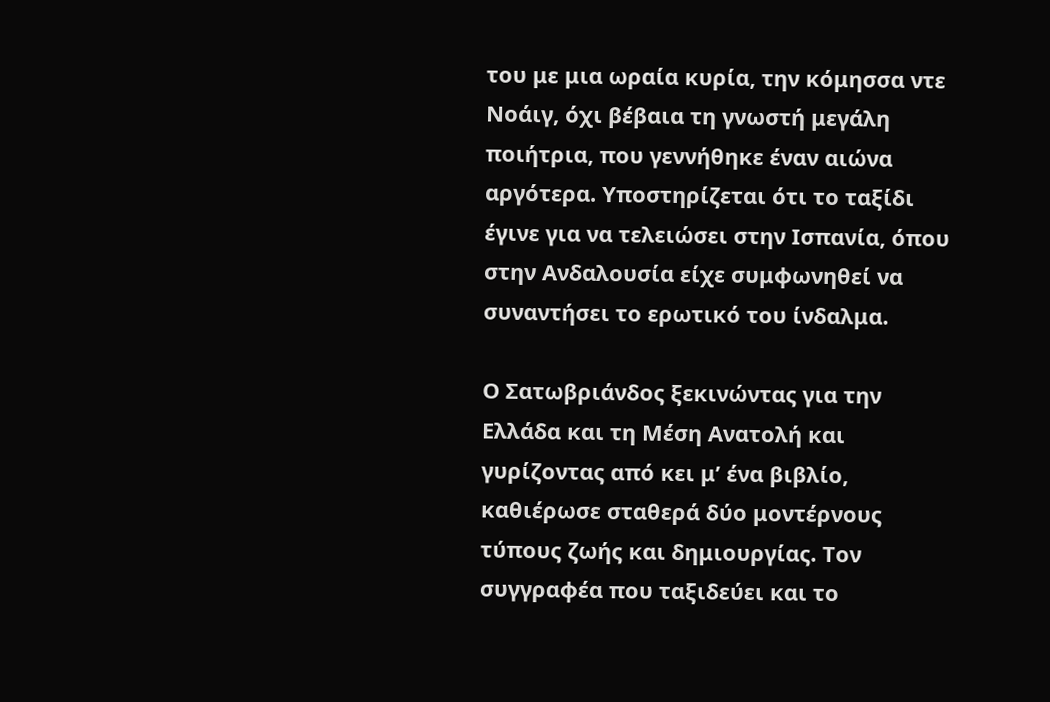του με μια ωραία κυρία, την κόμησσα ντε Νοάιγ, όχι βέβαια τη γνωστή μεγάλη ποιήτρια, που γεννήθηκε έναν αιώνα αργότερα. Υποστηρίζεται ότι το ταξίδι έγινε για να τελειώσει στην Ισπανία, όπου στην Ανδαλουσία είχε συμφωνηθεί να συναντήσει το ερωτικό του ίνδαλμα.

Ο Σατωβριάνδος ξεκινώντας για την Ελλάδα και τη Μέση Ανατολή και γυρίζοντας από κει μ’ ένα βιβλίο, καθιέρωσε σταθερά δύο μοντέρνους τύπους ζωής και δημιουργίας. Τον συγγραφέα που ταξιδεύει και το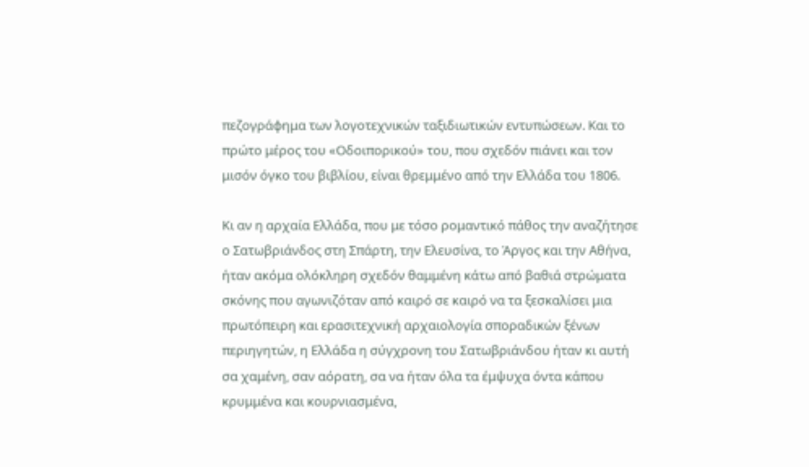πεζογράφημα των λογοτεχνικών ταξιδιωτικών εντυπώσεων. Και το πρώτο μέρος του «Οδοιπορικού» του, που σχεδόν πιάνει και τον μισόν όγκο του βιβλίου, είναι θρεμμένο από την Ελλάδα του 1806.

Κι αν η αρχαία Ελλάδα, που με τόσο ρομαντικό πάθος την αναζήτησε ο Σατωβριάνδος στη Σπάρτη, την Ελευσίνα, το Άργος και την Αθήνα, ήταν ακόμα ολόκληρη σχεδόν θαμμένη κάτω από βαθιά στρώματα σκόνης που αγωνιζόταν από καιρό σε καιρό να τα ξεσκαλίσει μια πρωτόπειρη και ερασιτεχνική αρχαιολογία σποραδικών ξένων περιηγητών, η Ελλάδα η σύγχρονη του Σατωβριάνδου ήταν κι αυτή σα χαμένη, σαν αόρατη, σα να ήταν όλα τα έμψυχα όντα κάπου κρυμμένα και κουρνιασμένα,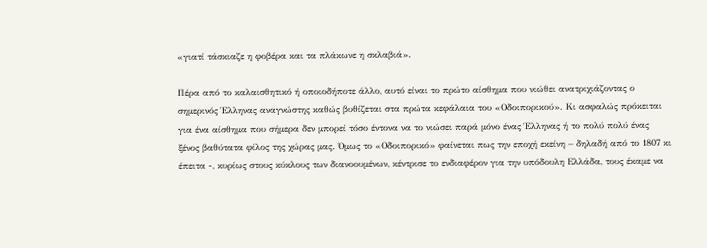«γιατί τάσκιαζε η φοβέρα και τα πλάκωνε η σκλαβιά».

Πέρα από το καλαισθητικό ή οποιοδήποτε άλλο, αυτό είναι το πρώτο αίσθημα που νιώθει ανατριχιάζοντας ο σημερινός Έλληνας αναγνώστης καθώς βυθίζεται στα πρώτα κεφάλαια του «Οδοιπορικού». Κι ασφαλώς πρόκειται για ένα αίσθημα που σήμερα δεν μπορεί τόσο έντονα να το νιώσει παρά μόνο ένας Έλληνας ή το πολύ πολύ ένας ξένος βαθύτατα φίλος της χώρας μας. Όμως το «Οδοιπορικό» φαίνεται πως την εποχή εκείνη – δηλαδή από το 1807 κι έπειτα -, κυρίως στους κύκλους των διανοουμένων, κέντρισε το ενδιαφέρον για την υπόδουλη Ελλάδα, τους έκαμε να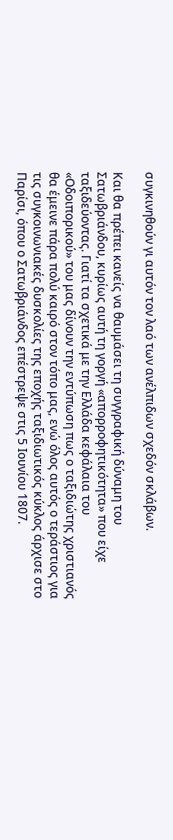συγκινηθούν γι αυτόν τον λαό των ανέλπιδων σχεδόν σκλάβων.

Και θα πρέπει κανείς να θαυμάσει τη συγγραφική δύναμη του Σατωβριάνδου, κυρίως αυτή τη γοργή «απορροφητικότητα» που είχε ταξιδεύοντας. Γιατί τα σχετικά με την Ελλάδα κεφάλαια του «Οδοιπορικού» του μας δίνουν την εντύπωση πως ο ταξιδιώτης χριστιανός θα έμεινε πάρα πολύ καιρό στον τόπο μας, ενώ όλος αυτός ο τεράστιος για τις συγκοινωνιακές δυσκολίες της εποχής ταξιδιωτικός κύκλος άρχισε στο Παρίσι, όπου ο Σατωβριάνδος επέστρεψε στις 5 Ιουνίου 1807.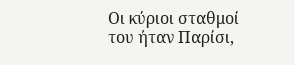Οι κύριοι σταθμοί του ήταν Παρίσι,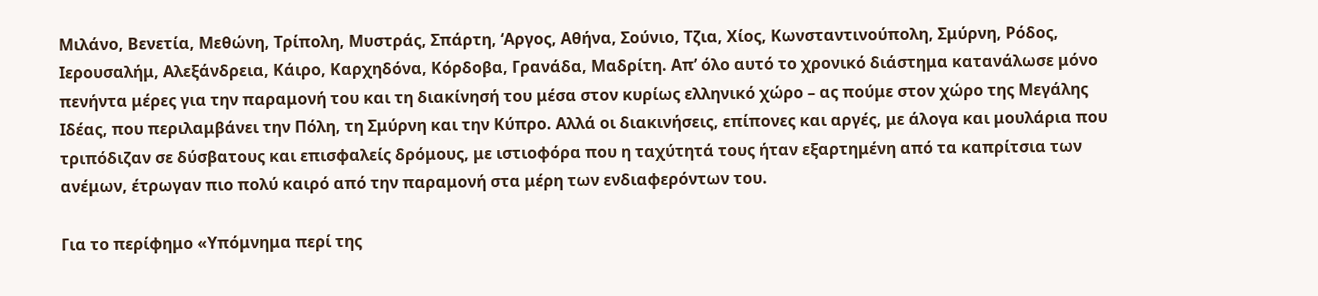Μιλάνο, Βενετία, Μεθώνη, Τρίπολη, Μυστράς, Σπάρτη, ‘Αργος, Αθήνα, Σούνιο, Τζια, Χίος, Κωνσταντινούπολη, Σμύρνη, Ρόδος, Ιερουσαλήμ, Αλεξάνδρεια, Κάιρο, Καρχηδόνα, Κόρδοβα, Γρανάδα, Μαδρίτη. Απ’ όλο αυτό το χρονικό διάστημα κατανάλωσε μόνο πενήντα μέρες για την παραμονή του και τη διακίνησή του μέσα στον κυρίως ελληνικό χώρο – ας πούμε στον χώρο της Μεγάλης Ιδέας, που περιλαμβάνει την Πόλη, τη Σμύρνη και την Κύπρο. Αλλά οι διακινήσεις, επίπονες και αργές, με άλογα και μουλάρια που τριπόδιζαν σε δύσβατους και επισφαλείς δρόμους, με ιστιοφόρα που η ταχύτητά τους ήταν εξαρτημένη από τα καπρίτσια των ανέμων, έτρωγαν πιο πολύ καιρό από την παραμονή στα μέρη των ενδιαφερόντων του.

Για το περίφημο «Υπόμνημα περί της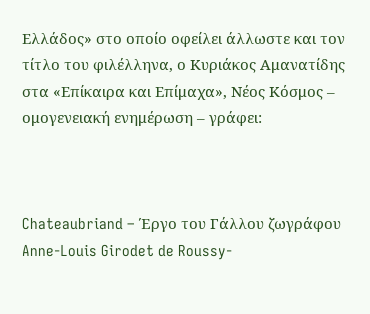Ελλάδος» στο οποίο οφείλει άλλωστε και τον τίτλο του φιλέλληνα, ο Κυριάκος Αμανατίδης στα «Επίκαιρα και Επίμαχα», Νέος Κόσμος – ομογενειακή ενημέρωση – γράφει:



Chateaubriand – Έργο του Γάλλου ζωγράφου Anne-Louis Girodet de Roussy-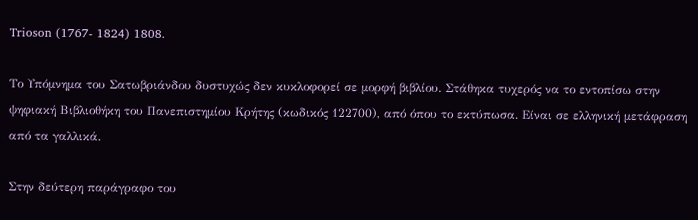Trioson (1767- 1824) 1808.

Το Υπόμνημα του Σατωβριάνδου δυστυχώς δεν κυκλοφορεί σε μορφή βιβλίου. Στάθηκα τυχερός να το εντοπίσω στην ψηφιακή Βιβλιοθήκη του Πανεπιστημίου Κρήτης (κωδικός 122700), από όπου το εκτύπωσα. Είναι σε ελληνική μετάφραση από τα γαλλικά.

Στην δεύτερη παράγραφο του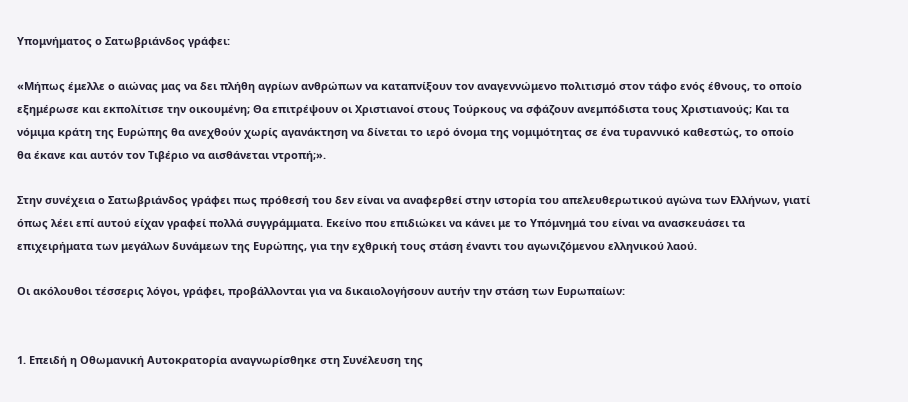Υπομνήματος ο Σατωβριάνδος γράφει:

«Μήπως έμελλε ο αιώνας μας να δει πλήθη αγρίων ανθρώπων να καταπνίξουν τον αναγεννώμενο πολιτισμό στον τάφο ενός έθνους, το οποίο εξημέρωσε και εκπολίτισε την οικουμένη; Θα επιτρέψουν οι Χριστιανοί στους Τούρκους να σφάζουν ανεμπόδιστα τους Χριστιανούς; Και τα νόμιμα κράτη της Ευρώπης θα ανεχθούν χωρίς αγανάκτηση να δίνεται το ιερό όνομα της νομιμότητας σε ένα τυραννικό καθεστώς, το οποίο θα έκανε και αυτόν τον Τιβέριο να αισθάνεται ντροπή;».

Στην συνέχεια ο Σατωβριάνδος γράφει πως πρόθεσή του δεν είναι να αναφερθεί στην ιστορία του απελευθερωτικού αγώνα των Ελλήνων, γιατί όπως λέει επί αυτού είχαν γραφεί πολλά συγγράμματα. Εκείνο που επιδιώκει να κάνει με το Υπόμνημά του είναι να ανασκευάσει τα επιχειρήματα των μεγάλων δυνάμεων της Ευρώπης, για την εχθρική τους στάση έναντι του αγωνιζόμενου ελληνικού λαού.

Οι ακόλουθοι τέσσερις λόγοι, γράφει, προβάλλονται για να δικαιολογήσουν αυτήν την στάση των Ευρωπαίων:


1. Επειδή η Οθωμανική Αυτοκρατορία αναγνωρίσθηκε στη Συνέλευση της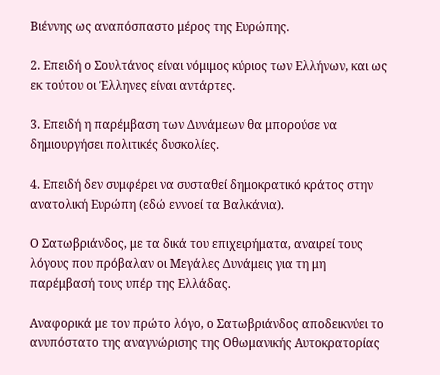Βιέννης ως αναπόσπαστο μέρος της Ευρώπης.

2. Επειδή ο Σουλτάνος είναι νόμιμος κύριος των Ελλήνων, και ως εκ τούτου οι Έλληνες είναι αντάρτες.

3. Επειδή η παρέμβαση των Δυνάμεων θα μπορούσε να δημιουργήσει πολιτικές δυσκολίες.

4. Επειδή δεν συμφέρει να συσταθεί δημοκρατικό κράτος στην ανατολική Ευρώπη (εδώ εννοεί τα Βαλκάνια).

Ο Σατωβριάνδος, με τα δικά του επιχειρήματα, αναιρεί τους λόγους που πρόβαλαν οι Μεγάλες Δυνάμεις για τη μη παρέμβασή τους υπέρ της Ελλάδας.

Αναφορικά με τον πρώτο λόγο, ο Σατωβριάνδος αποδεικνύει το ανυπόστατο της αναγνώρισης της Οθωμανικής Αυτοκρατορίας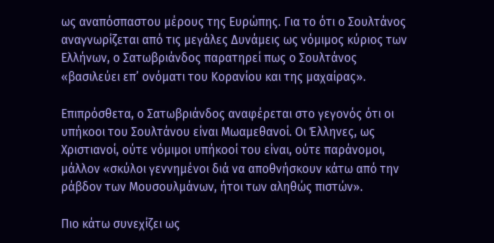ως αναπόσπαστου μέρους της Ευρώπης. Για το ότι ο Σουλτάνος αναγνωρίζεται από τις μεγάλες Δυνάμεις ως νόμιμος κύριος των Ελλήνων, ο Σατωβριάνδος παρατηρεί πως ο Σουλτάνος «βασιλεύει επ’ ονόματι του Κορανίου και της μαχαίρας».

Επιπρόσθετα, ο Σατωβριάνδος αναφέρεται στο γεγονός ότι οι υπήκοοι του Σουλτάνου είναι Μωαμεθανοί. Οι Έλληνες, ως Χριστιανοί, ούτε νόμιμοι υπήκοοί του είναι, ούτε παράνομοι, μάλλον «σκύλοι γεννημένοι διά να αποθνήσκουν κάτω από την ράβδον των Μουσουλμάνων, ήτοι των αληθώς πιστών».

Πιο κάτω συνεχίζει ως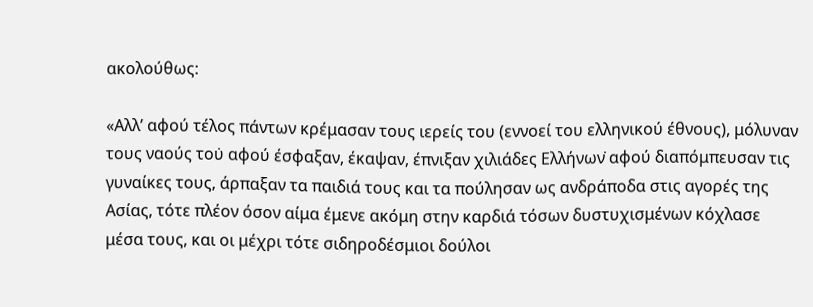ακολούθως:

«Αλλ’ αφού τέλος πάντων κρέμασαν τους ιερείς του (εννοεί του ελληνικού έθνους), μόλυναν τους ναούς του̇ αφού έσφαξαν, έκαψαν, έπνιξαν χιλιάδες Ελλήνων̇ αφού διαπόμπευσαν τις γυναίκες τους, άρπαξαν τα παιδιά τους και τα πούλησαν ως ανδράποδα στις αγορές της Ασίας, τότε πλέον όσον αίμα έμενε ακόμη στην καρδιά τόσων δυστυχισμένων κόχλασε μέσα τους, και οι μέχρι τότε σιδηροδέσμιοι δούλοι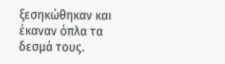ξεσηκώθηκαν και έκαναν όπλα τα δεσμά τους.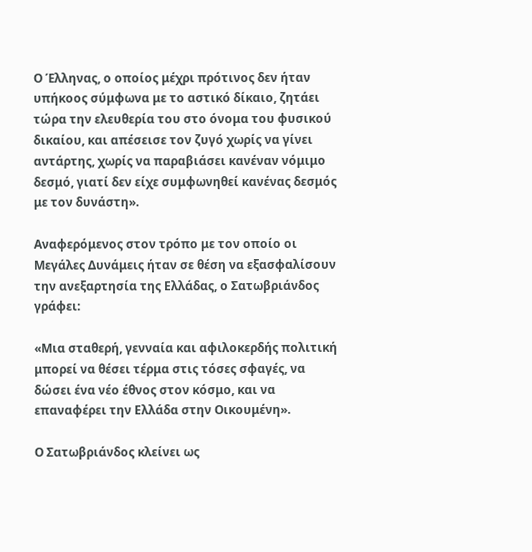Ο Έλληνας, ο οποίος μέχρι πρότινος δεν ήταν υπήκοος σύμφωνα με το αστικό δίκαιο, ζητάει τώρα την ελευθερία του στο όνομα του φυσικού δικαίου, και απέσεισε τον ζυγό χωρίς να γίνει αντάρτης, χωρίς να παραβιάσει κανέναν νόμιμο δεσμό, γιατί δεν είχε συμφωνηθεί κανένας δεσμός με τον δυνάστη».

Αναφερόμενος στον τρόπο με τον οποίο οι Μεγάλες Δυνάμεις ήταν σε θέση να εξασφαλίσουν την ανεξαρτησία της Ελλάδας, ο Σατωβριάνδος γράφει:

«Μια σταθερή, γενναία και αφιλοκερδής πολιτική μπορεί να θέσει τέρμα στις τόσες σφαγές, να δώσει ένα νέο έθνος στον κόσμο, και να επαναφέρει την Ελλάδα στην Οικουμένη».

Ο Σατωβριάνδος κλείνει ως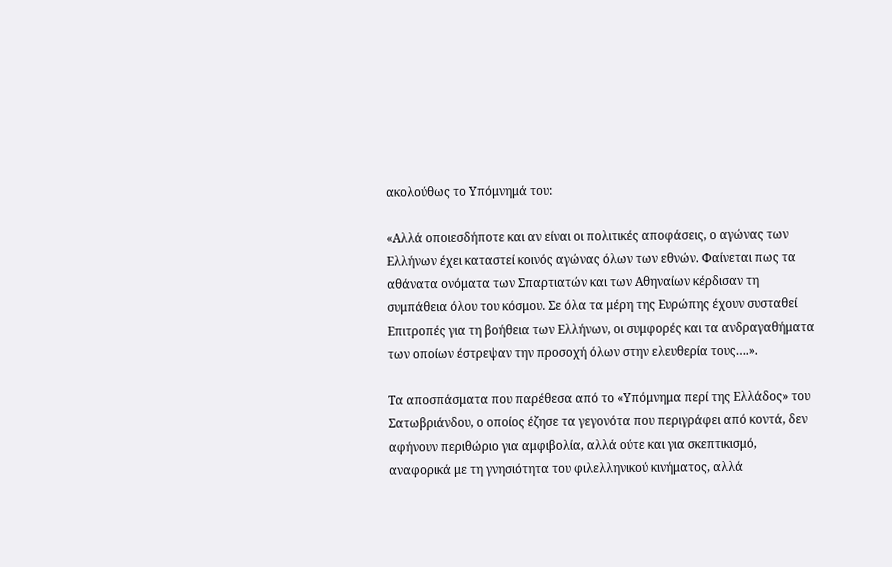ακολούθως το Υπόμνημά του:

«Αλλά οποιεσδήποτε και αν είναι οι πολιτικές αποφάσεις, ο αγώνας των Ελλήνων έχει καταστεί κοινός αγώνας όλων των εθνών. Φαίνεται πως τα αθάνατα ονόματα των Σπαρτιατών και των Αθηναίων κέρδισαν τη συμπάθεια όλου του κόσμου. Σε όλα τα μέρη της Ευρώπης έχουν συσταθεί Επιτροπές για τη βοήθεια των Ελλήνων, οι συμφορές και τα ανδραγαθήματα των οποίων έστρεψαν την προσοχή όλων στην ελευθερία τους….».

Τα αποσπάσματα που παρέθεσα από το «Υπόμνημα περί της Ελλάδος» του Σατωβριάνδου, ο οποίος έζησε τα γεγονότα που περιγράφει από κοντά, δεν αφήνουν περιθώριο για αμφιβολία, αλλά ούτε και για σκεπτικισμό, αναφορικά με τη γνησιότητα του φιλελληνικού κινήματος, αλλά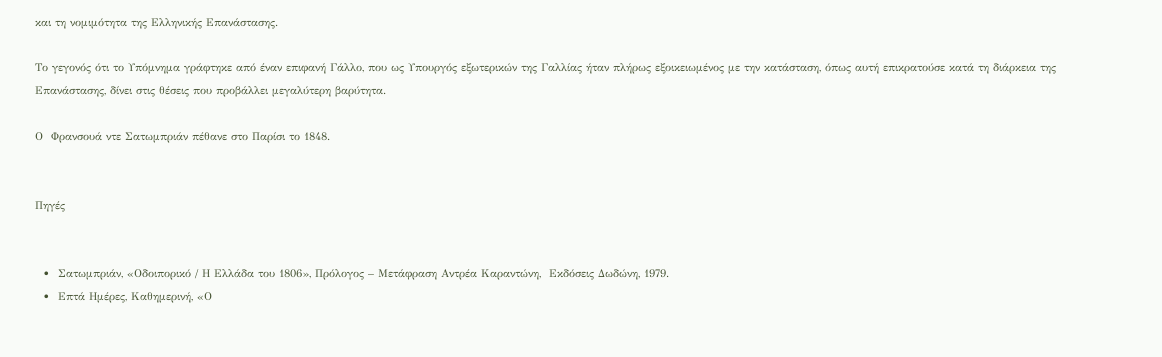και τη νομιμότητα της Ελληνικής Επανάστασης.

Το γεγονός ότι το Υπόμνημα γράφτηκε από έναν επιφανή Γάλλο, που ως Υπουργός εξωτερικών της Γαλλίας ήταν πλήρως εξοικειωμένος με την κατάσταση, όπως αυτή επικρατούσε κατά τη διάρκεια της Επανάστασης, δίνει στις θέσεις που προβάλλει μεγαλύτερη βαρύτητα.

Ο  Φρανσουά ντε Σατωμπριάν πέθανε στο Παρίσι το 1848.


Πηγές


  •  Σατωμπριάν, «Οδοιπορικό / Η Ελλάδα του 1806», Πρόλογος – Μετάφραση Αντρέα Καραντώνη,  Εκδόσεις Δωδώνη, 1979.
  •  Επτά Ημέρες, Καθημερινή, «Ο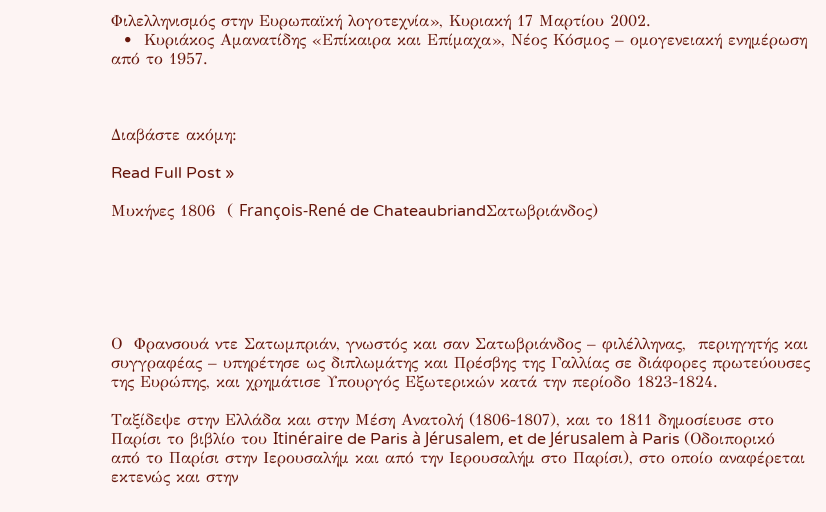Φιλελληνισμός στην Ευρωπαϊκή λογοτεχνία», Κυριακή 17 Μαρτίου 2002.
  •  Κυριάκος Αμανατίδης «Επίκαιρα και Επίμαχα», Νέος Κόσμος – ομογενειακή ενημέρωση από το 1957.



Διαβάστε ακόμη:

Read Full Post »

Μυκήνες 1806  ( François-René de ChateaubriandΣατωβριάνδος)






Ο  Φρανσουά ντε Σατωμπριάν, γνωστός και σαν Σατωβριάνδος – φιλέλληνας,  περιηγητής και συγγραφέας – υπηρέτησε ως διπλωμάτης και Πρέσβης της Γαλλίας σε διάφορες πρωτεύουσες της Ευρώπης, και χρημάτισε Υπουργός Εξωτερικών κατά την περίοδο 1823-1824.

Ταξίδεψε στην Ελλάδα και στην Μέση Ανατολή (1806-1807), και το 1811 δημοσίευσε στο Παρίσι το βιβλίο του Itinéraire de Paris à Jérusalem, et de Jérusalem à Paris (Οδοιπορικό από το Παρίσι στην Ιερουσαλήμ και από την Ιερουσαλήμ στο Παρίσι), στο οποίο αναφέρεται εκτενώς και στην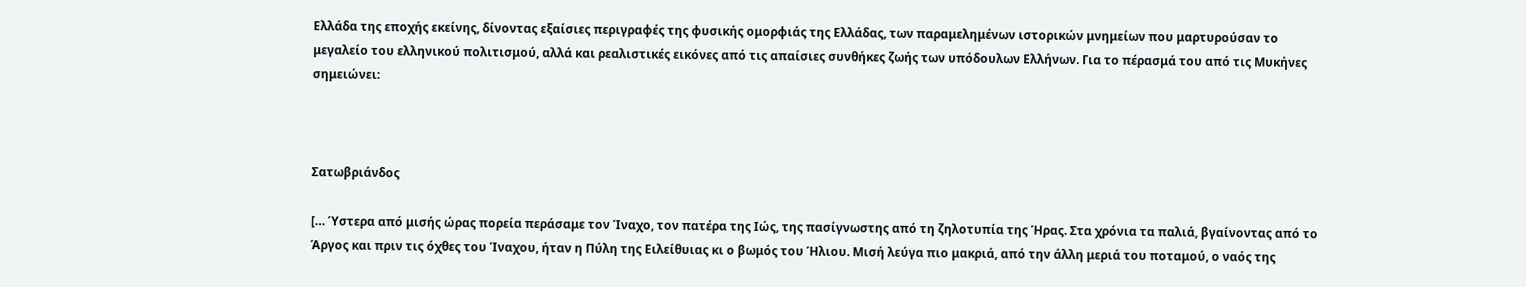Ελλάδα της εποχής εκείνης, δίνοντας εξαίσιες περιγραφές της φυσικής ομορφιάς της Ελλάδας, των παραμελημένων ιστορικών μνημείων που μαρτυρούσαν το μεγαλείο του ελληνικού πολιτισμού, αλλά και ρεαλιστικές εικόνες από τις απαίσιες συνθήκες ζωής των υπόδουλων Ελλήνων. Για το πέρασμά του από τις Μυκήνες σημειώνει:



Σατωβριάνδος

[… Ύστερα από μισής ώρας πορεία περάσαμε τον Ίναχο, τον πατέρα της Ιώς, της πασίγνωστης από τη ζηλοτυπία της Ήρας. Στα χρόνια τα παλιά, βγαίνοντας από το Άργος και πριν τις όχθες του Ίναχου, ήταν η Πύλη της Ειλείθυιας κι ο βωμός του Ήλιου. Μισή λεύγα πιο μακριά, από την άλλη μεριά του ποταμού, ο ναός της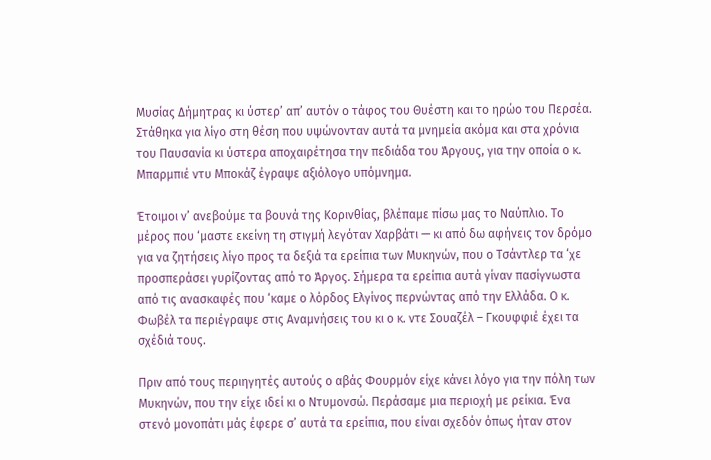Μυσίας Δήμητρας κι ύστερ’ απ’ αυτόν ο τάφος του Θυέστη και το ηρώο του Περσέα. Στάθηκα για λίγο στη θέση που υψώνονταν αυτά τα μνημεία ακόμα και στα χρόνια του Παυσανία κι ύστερα αποχαιρέτησα την πεδιάδα του Άργους, για την οποία ο κ. Μπαρμπιέ ντυ Μποκάζ έγραψε αξιόλογο υπόμνημα.

Έτοιμοι ν’ ανεβούμε τα βουνά της Κορινθίας, βλέπαμε πίσω μας το Ναύπλιο. Το μέρος που ‘μαστε εκείνη τη στιγμή λεγόταν Χαρβάτι — κι από δω αφήνεις τον δρόμο για να ζητήσεις λίγο προς τα δεξιά τα ερείπια των Μυκηνών, που ο Τσάντλερ τα ‘χε προσπεράσει γυρίζοντας από το Άργος. Σήμερα τα ερείπια αυτά γίναν πασίγνωστα από τις ανασκαφές που ‘καμε ο λόρδος Ελγίνος περνώντας από την Ελλάδα. Ο κ. Φωβέλ τα περιέγραψε στις Αναμνήσεις του κι ο κ. ντε Σουαζέλ – Γκουφφιέ έχει τα σχέδιά τους.

Πριν από τους περιηγητές αυτούς ο αβάς Φουρμόν είχε κάνει λόγο για την πόλη των Μυκηνών, που την είχε ιδεί κι ο Ντυμονσώ. Περάσαμε μια περιοχή με ρείκια. Ένα στενό μονοπάτι μάς έφερε σ’ αυτά τα ερείπια, που είναι σχεδόν όπως ήταν στον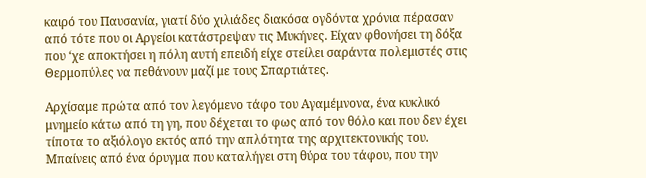καιρό του Παυσανία, γιατί δύο χιλιάδες διακόσα ογδόντα χρόνια πέρασαν από τότε που οι Αργείοι κατάστρεψαν τις Μυκήνες. Είχαν φθονήσει τη δόξα που ‘χε αποκτήσει η πόλη αυτή επειδή είχε στείλει σαράντα πολεμιστές στις Θερμοπύλες να πεθάνουν μαζί με τους Σπαρτιάτες.

Αρχίσαμε πρώτα από τον λεγόμενο τάφο του Αγαμέμνονα, ένα κυκλικό μνημείο κάτω από τη γη, που δέχεται το φως από τον θόλο και που δεν έχει τίποτα το αξιόλογο εκτός από την απλότητα της αρχιτεκτονικής του. Μπαίνεις από ένα όρυγμα που καταλήγει στη θύρα του τάφου, που την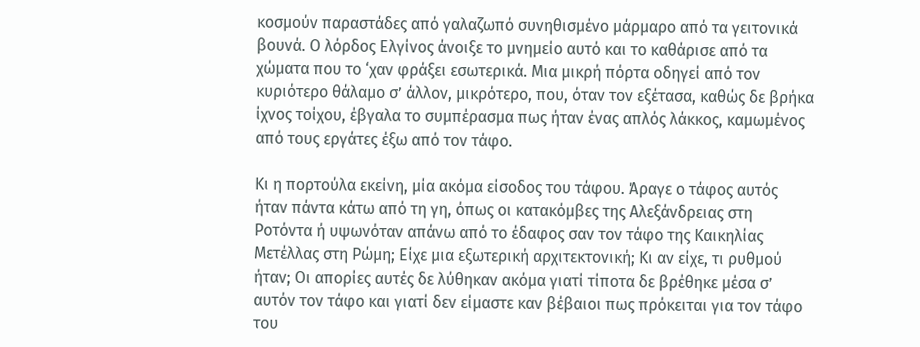κοσμούν παραστάδες από γαλαζωπό συνηθισμένο μάρμαρο από τα γειτονικά βουνά. Ο λόρδος Ελγίνος άνοιξε το μνημείο αυτό και το καθάρισε από τα χώματα που το ‘χαν φράξει εσωτερικά. Μια μικρή πόρτα οδηγεί από τον κυριότερο θάλαμο σ’ άλλον, μικρότερο, που, όταν τον εξέτασα, καθώς δε βρήκα ίχνος τοίχου, έβγαλα το συμπέρασμα πως ήταν ένας απλός λάκκος, καμωμένος από τους εργάτες έξω από τον τάφο.

Κι η πορτούλα εκείνη, μία ακόμα είσοδος του τάφου. Άραγε ο τάφος αυτός ήταν πάντα κάτω από τη γη, όπως οι κατακόμβες της Αλεξάνδρειας στη Ροτόντα ή υψωνόταν απάνω από το έδαφος σαν τον τάφο της Καικηλίας Μετέλλας στη Ρώμη; Είχε μια εξωτερική αρχιτεκτονική; Κι αν είχε, τι ρυθμού ήταν; Οι απορίες αυτές δε λύθηκαν ακόμα γιατί τίποτα δε βρέθηκε μέσα σ’ αυτόν τον τάφο και γιατί δεν είμαστε καν βέβαιοι πως πρόκειται για τον τάφο του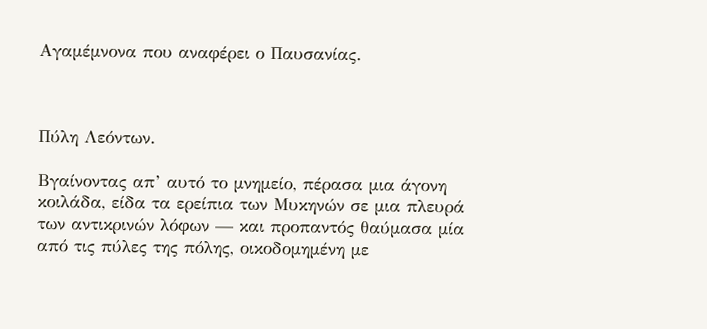Αγαμέμνονα που αναφέρει ο Παυσανίας.



Πύλη Λεόντων.

Βγαίνοντας απ’ αυτό το μνημείο, πέρασα μια άγονη κοιλάδα, είδα τα ερείπια των Μυκηνών σε μια πλευρά των αντικρινών λόφων — και προπαντός θαύμασα μία από τις πύλες της πόλης, οικοδομημένη με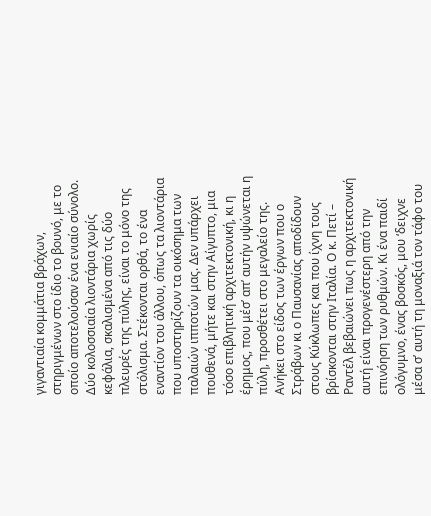γιγαντιαία κομμάτια βράχων, στηριγμένων στο ίδιο το βουνό, με το οποίο αποτελούσαν ένα ενιαίο σύνολο. Δύο κολοσσιαία λιοντάρια χωρίς κεφάλια, σκαλισμένα από τις δύο πλευρές της πύλης, είναι το μόνο της στόλισμα. Στέκονται ορθά, το ένα εναντίον του άλλου, όπως τα λιοντάρια που υποστηρίζουν τα οικόσημα των παλαιών ιπποτών μας. Δεν υπάρχει πουθενά, μήτε και στην Αίγυπτο, μια τόσο επιβλητική αρχιτεκτονική, κι η έρημος, που μέσ’ απ’ αυτήν υψώνεται η πύλη, προσθέτει στο μεγαλείο της. Ανήκει στο είδος των έργων που ο Στράβων κι ο Παυσανίας αποδίδουν στους Κύκλωπες και που ίχνη τους βρίσκονται στην Ιταλία. Ο κ. Πετί – Ραντέλ βεβαιώνει πως η αρχιτεκτονική αυτή είναι προγενέστερη από την επινόηση των ρυθμών. Κι ένα παιδί ολόγυμνο, ένας βοσκός, μου ‘δειχνε μέσα σ’ αυτή τη μοναξιά τον τάφο του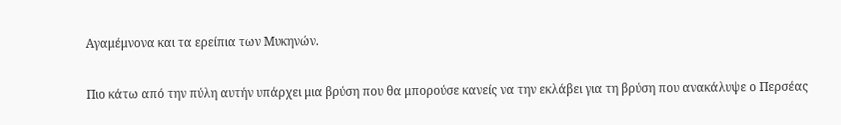Αγαμέμνονα και τα ερείπια των Μυκηνών.

Πιο κάτω από την πύλη αυτήν υπάρχει μια βρύση που θα μπορούσε κανείς να την εκλάβει για τη βρύση που ανακάλυψε ο Περσέας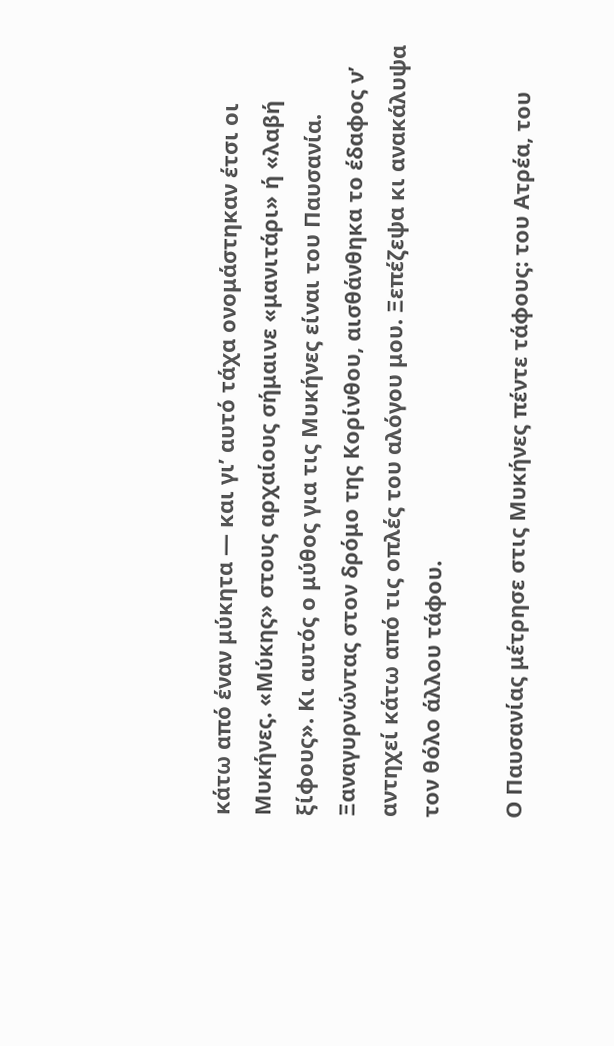κάτω από έναν μύκητα — και γι’ αυτό τάχα ονομάστηκαν έτσι οι Μυκήνες. «Μύκης» στους αρχαίους σήμαινε «μανιτάρι» ή «λαβή ξίφους». Κι αυτός ο μύθος για τις Μυκήνες είναι του Παυσανία. Ξαναγυρνώντας στον δρόμο της Κορίνθου, αισθάνθηκα το έδαφος ν’ αντηχεί κάτω από τις οπλές του αλόγου μου. Ξεπέζεψα κι ανακάλυψα τον θόλο άλλου τάφου.

Ο Παυσανίας μέτρησε στις Μυκήνες πέντε τάφους: του Ατρέα, του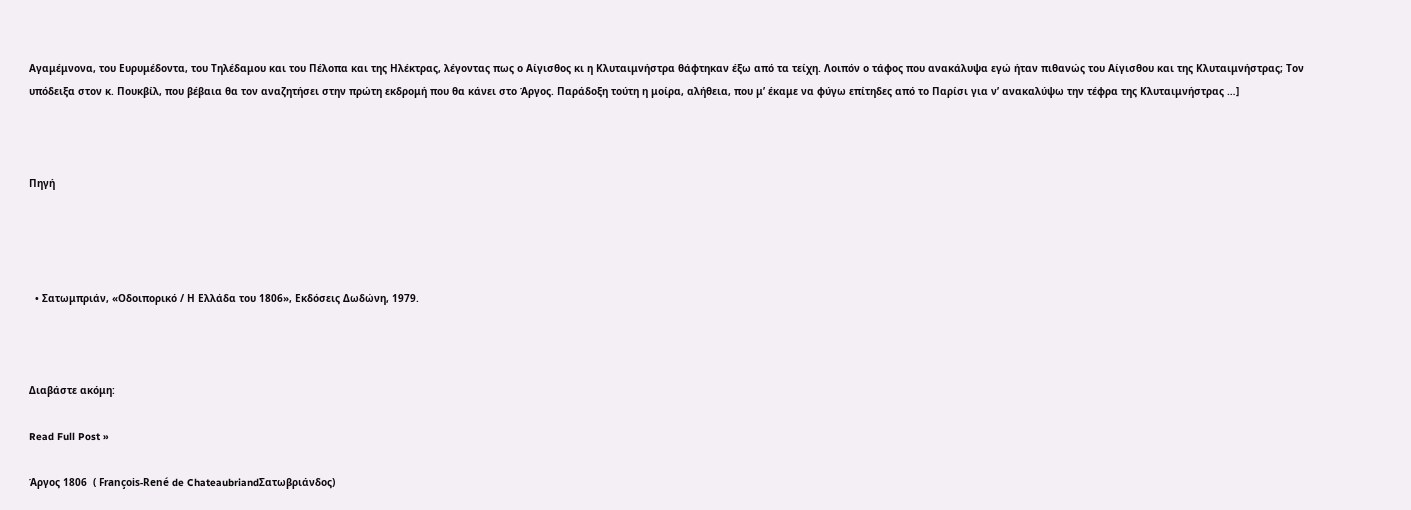Αγαμέμνονα, του Ευρυμέδοντα, του Τηλέδαμου και του Πέλοπα και της Ηλέκτρας, λέγοντας πως ο Αίγισθος κι η Κλυταιμνήστρα θάφτηκαν έξω από τα τείχη. Λοιπόν ο τάφος που ανακάλυψα εγώ ήταν πιθανώς του Αίγισθου και της Κλυταιμνήστρας; Τον υπόδειξα στον κ. Πουκβίλ, που βέβαια θα τον αναζητήσει στην πρώτη εκδρομή που θα κάνει στο Άργος. Παράδοξη τούτη η μοίρα, αλήθεια, που μ’ έκαμε να φύγω επίτηδες από το Παρίσι για ν’ ανακαλύψω την τέφρα της Κλυταιμνήστρας …]



Πηγή




  • Σατωμπριάν, «Οδοιπορικό / Η Ελλάδα του 1806», Εκδόσεις Δωδώνη, 1979.



Διαβάστε ακόμη:

Read Full Post »

Άργος 1806  ( François-René de ChateaubriandΣατωβριάνδος)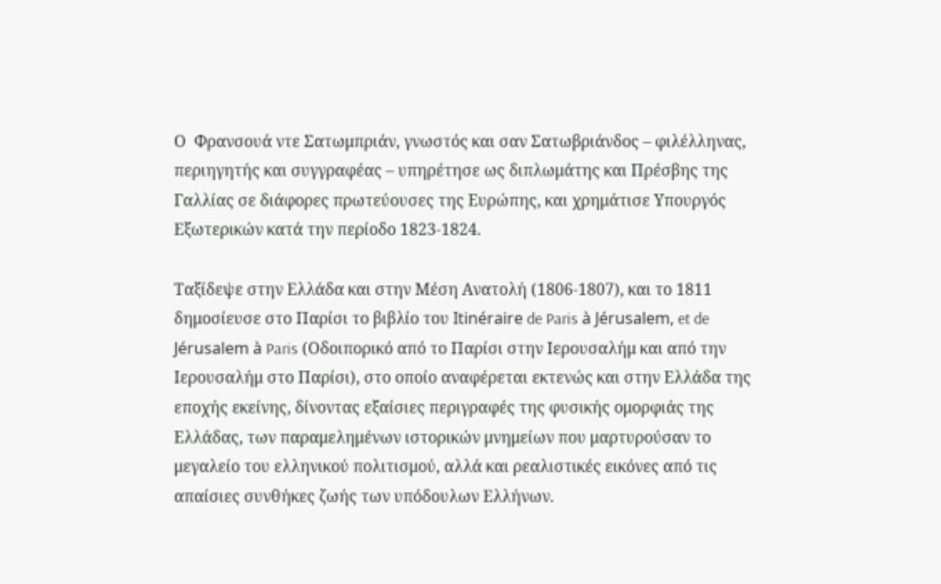Ο  Φρανσουά ντε Σατωμπριάν, γνωστός και σαν Σατωβριάνδος – φιλέλληνας,  περιηγητής και συγγραφέας – υπηρέτησε ως διπλωμάτης και Πρέσβης της Γαλλίας σε διάφορες πρωτεύουσες της Ευρώπης, και χρημάτισε Υπουργός Εξωτερικών κατά την περίοδο 1823-1824.

Ταξίδεψε στην Ελλάδα και στην Μέση Ανατολή (1806-1807), και το 1811 δημοσίευσε στο Παρίσι το βιβλίο του Itinéraire de Paris à Jérusalem, et de Jérusalem à Paris (Οδοιπορικό από το Παρίσι στην Ιερουσαλήμ και από την Ιερουσαλήμ στο Παρίσι), στο οποίο αναφέρεται εκτενώς και στην Ελλάδα της εποχής εκείνης, δίνοντας εξαίσιες περιγραφές της φυσικής ομορφιάς της Ελλάδας, των παραμελημένων ιστορικών μνημείων που μαρτυρούσαν το μεγαλείο του ελληνικού πολιτισμού, αλλά και ρεαλιστικές εικόνες από τις απαίσιες συνθήκες ζωής των υπόδουλων Ελλήνων.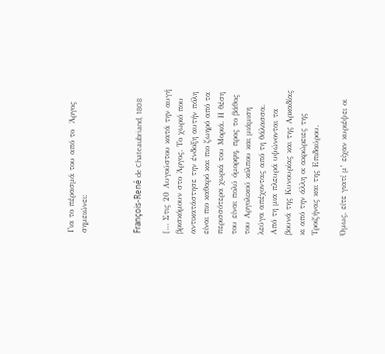Για το πέρασμά του από το  Άργος σημειώνει:



François-René de Chateaubriand, 1808

[… Στις 20 Αυγούστου κατά την αυγή βρισκόμουν στο Άργος. Το χωριό που αντικατάστησε την ένδοξη αυτήν πόλη είναι πιο καθαρό και πιο ζωηρό από τα περισσότερα χωριά του Μοριά. Η θέση του είναι πολύ όμορφη, προς το βάθος του Αργολικού κόλπου και μιάμιση λεύγα απέχοντας από τη θάλασσα. Από τη μια πλευρά υψώνονται τα βουνά της Κυνουρίας και της Αρκαδίας κι από την άλλη οι ακρώρειες της Τροιζήνας και της Επιδαύρου.

Όμως, είτε γιατί μ’ είχαν κυριέψει οι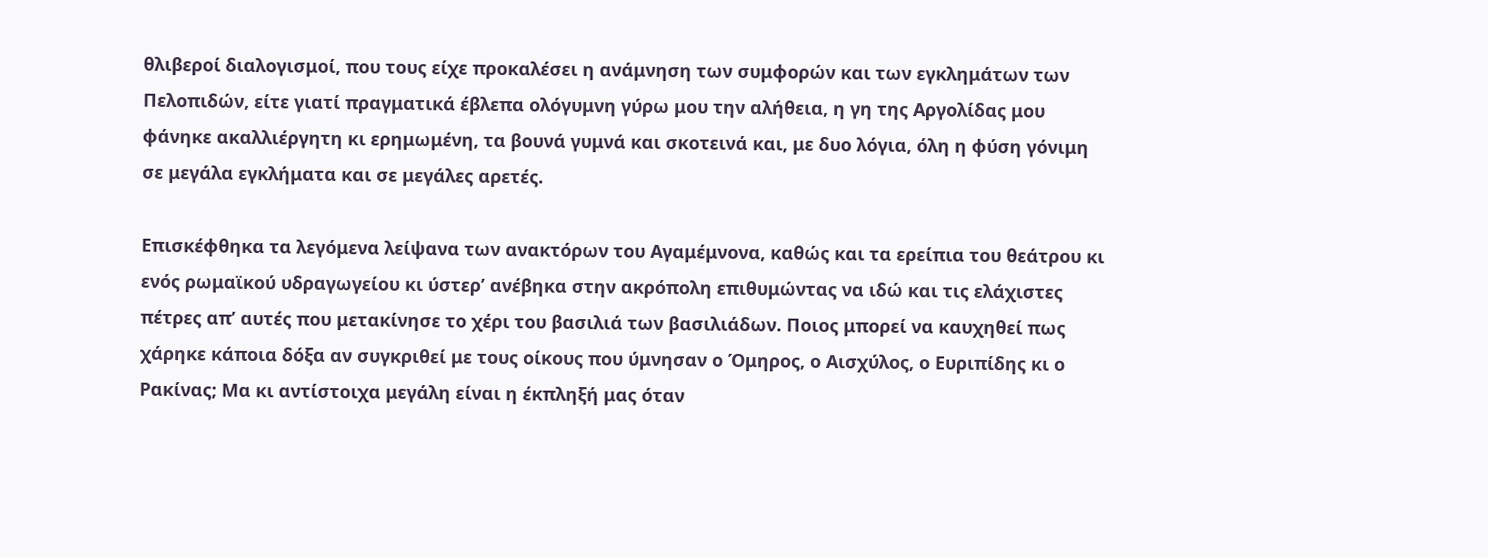θλιβεροί διαλογισμοί, που τους είχε προκαλέσει η ανάμνηση των συμφορών και των εγκλημάτων των Πελοπιδών, είτε γιατί πραγματικά έβλεπα ολόγυμνη γύρω μου την αλήθεια, η γη της Αργολίδας μου φάνηκε ακαλλιέργητη κι ερημωμένη, τα βουνά γυμνά και σκοτεινά και, με δυο λόγια, όλη η φύση γόνιμη σε μεγάλα εγκλήματα και σε μεγάλες αρετές.

Επισκέφθηκα τα λεγόμενα λείψανα των ανακτόρων του Αγαμέμνονα, καθώς και τα ερείπια του θεάτρου κι ενός ρωμαϊκού υδραγωγείου κι ύστερ’ ανέβηκα στην ακρόπολη επιθυμώντας να ιδώ και τις ελάχιστες πέτρες απ’ αυτές που μετακίνησε το χέρι του βασιλιά των βασιλιάδων. Ποιος μπορεί να καυχηθεί πως χάρηκε κάποια δόξα αν συγκριθεί με τους οίκους που ύμνησαν ο Όμηρος, ο Αισχύλος, ο Ευριπίδης κι ο Ρακίνας; Μα κι αντίστοιχα μεγάλη είναι η έκπληξή μας όταν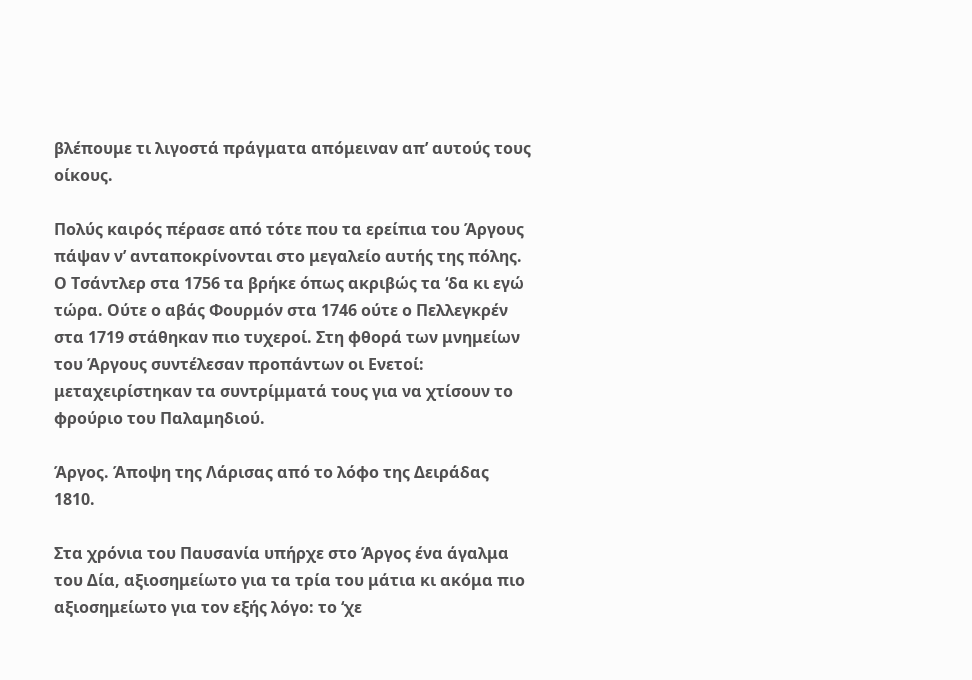βλέπουμε τι λιγοστά πράγματα απόμειναν απ’ αυτούς τους οίκους.

Πολύς καιρός πέρασε από τότε που τα ερείπια του Άργους πάψαν ν’ ανταποκρίνονται στο μεγαλείο αυτής της πόλης. Ο Τσάντλερ στα 1756 τα βρήκε όπως ακριβώς τα ‘δα κι εγώ τώρα. Ούτε ο αβάς Φουρμόν στα 1746 ούτε ο Πελλεγκρέν στα 1719 στάθηκαν πιο τυχεροί. Στη φθορά των μνημείων του Άργους συντέλεσαν προπάντων οι Ενετοί: μεταχειρίστηκαν τα συντρίμματά τους για να χτίσουν το φρούριο του Παλαμηδιού.

Άργος. Άποψη της Λάρισας από το λόφο της Δειράδας 1810.

Στα χρόνια του Παυσανία υπήρχε στο Άργος ένα άγαλμα του Δία, αξιοσημείωτο για τα τρία του μάτια κι ακόμα πιο αξιοσημείωτο για τον εξής λόγο: το ‘χε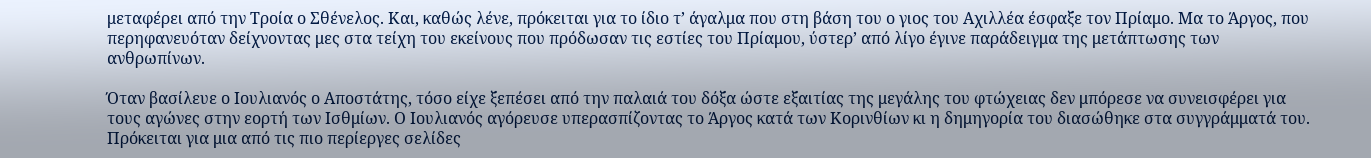μεταφέρει από την Τροία ο Σθένελος. Και, καθώς λένε, πρόκειται για το ίδιο τ’ άγαλμα που στη βάση του ο γιος του Αχιλλέα έσφαξε τον Πρίαμο. Μα το Άργος, που περηφανευόταν δείχνοντας μες στα τείχη του εκείνους που πρόδωσαν τις εστίες του Πρίαμου, ύστερ’ από λίγο έγινε παράδειγμα της μετάπτωσης των ανθρωπίνων.

Όταν βασίλευε ο Ιουλιανός ο Αποστάτης, τόσο είχε ξεπέσει από την παλαιά του δόξα ώστε εξαιτίας της μεγάλης του φτώχειας δεν μπόρεσε να συνεισφέρει για τους αγώνες στην εορτή των Ισθμίων. Ο Ιουλιανός αγόρευσε υπερασπίζοντας το Άργος κατά των Κορινθίων κι η δημηγορία του διασώθηκε στα συγγράμματά του. Πρόκειται για μια από τις πιο περίεργες σελίδες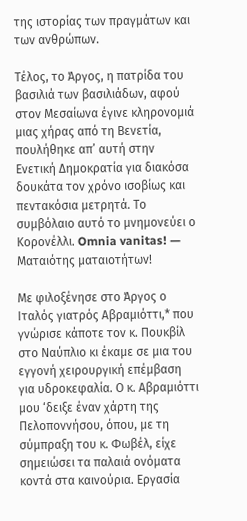της ιστορίας των πραγμάτων και των ανθρώπων.

Τέλος, το Άργος, η πατρίδα του βασιλιά των βασιλιάδων, αφού στον Μεσαίωνα έγινε κληρονομιά μιας χήρας από τη Βενετία, πουλήθηκε απ’ αυτή στην Ενετική Δημοκρατία για διακόσα δουκάτα τον χρόνο ισοβίως και πεντακόσια μετρητά. Το συμβόλαιο αυτό το μνημονεύει ο Κορονέλλι. Omnia vanitas! — Ματαιότης ματαιοτήτων!

Με φιλοξένησε στο Άργος ο Ιταλός γιατρός Αβραμιόττι,* που γνώρισε κάποτε τον κ. Πουκβίλ στο Ναύπλιο κι έκαμε σε μια του εγγονή χειρουργική επέμβαση για υδροκεφαλία. Ο κ. Αβραμιόττι μου ‘δειξε έναν χάρτη της Πελοποννήσου, όπου, με τη σύμπραξη του κ. Φωβέλ, είχε σημειώσει τα παλαιά ονόματα κοντά στα καινούρια. Εργασία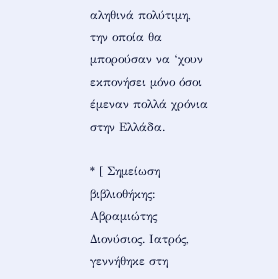αληθινά πολύτιμη, την οποία θα μπορούσαν να ‘χουν εκπονήσει μόνο όσοι έμεναν πολλά χρόνια στην Ελλάδα.

* [ Σημείωση βιβλιοθήκης: Αβραμιώτης Διονύσιος. Ιατρός, γεννήθηκε στη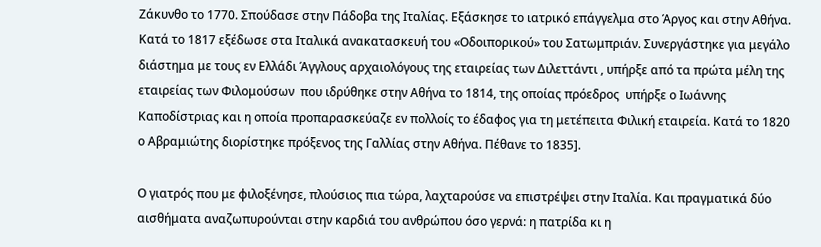Ζάκυνθο το 1770. Σπούδασε στην Πάδοβα της Ιταλίας. Εξάσκησε το ιατρικό επάγγελμα στο Άργος και στην Αθήνα. Κατά το 1817 εξέδωσε στα Ιταλικά ανακατασκευή του «Οδοιπορικού» του Σατωμπριάν. Συνεργάστηκε για μεγάλο διάστημα με τους εν Ελλάδι Άγγλους αρχαιολόγους της εταιρείας των Διλεττάντι , υπήρξε από τα πρώτα μέλη της εταιρείας των Φιλομούσων  που ιδρύθηκε στην Αθήνα το 1814, της οποίας πρόεδρος  υπήρξε ο Ιωάννης Καποδίστριας και η οποία προπαρασκεύαζε εν πολλοίς το έδαφος για τη μετέπειτα Φιλική εταιρεία. Κατά το 1820 ο Αβραμιώτης διορίστηκε πρόξενος της Γαλλίας στην Αθήνα. Πέθανε το 1835].

Ο γιατρός που με φιλοξένησε, πλούσιος πια τώρα, λαχταρούσε να επιστρέψει στην Ιταλία. Και πραγματικά δύο αισθήματα αναζωπυρούνται στην καρδιά του ανθρώπου όσο γερνά: η πατρίδα κι η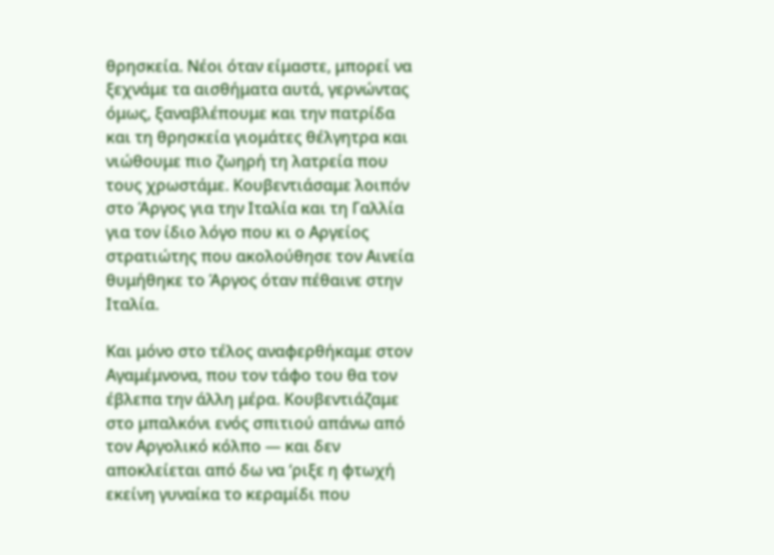θρησκεία. Νέοι όταν είμαστε, μπορεί να ξεχνάμε τα αισθήματα αυτά, γερνώντας όμως, ξαναβλέπουμε και την πατρίδα και τη θρησκεία γιομάτες θέλγητρα και νιώθουμε πιο ζωηρή τη λατρεία που τους χρωστάμε. Κουβεντιάσαμε λοιπόν στο Άργος για την Ιταλία και τη Γαλλία για τον ίδιο λόγο που κι ο Αργείος στρατιώτης που ακολούθησε τον Αινεία θυμήθηκε το Άργος όταν πέθαινε στην Ιταλία.

Και μόνο στο τέλος αναφερθήκαμε στον Αγαμέμνονα, που τον τάφο του θα τον έβλεπα την άλλη μέρα. Κουβεντιάζαμε στο μπαλκόνι ενός σπιτιού απάνω από τον Αργολικό κόλπο — και δεν αποκλείεται από δω να ‘ριξε η φτωχή εκείνη γυναίκα το κεραμίδι που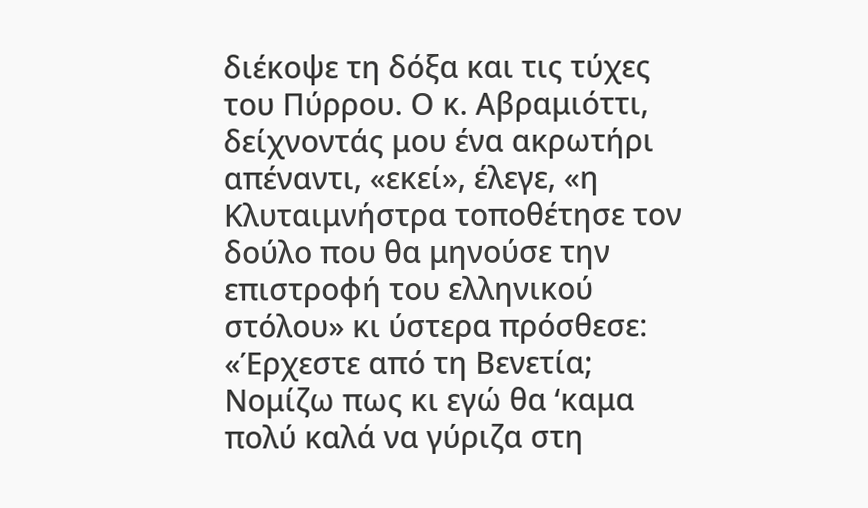διέκοψε τη δόξα και τις τύχες του Πύρρου. Ο κ. Αβραμιόττι, δείχνοντάς μου ένα ακρωτήρι απέναντι, «εκεί», έλεγε, «η Κλυταιμνήστρα τοποθέτησε τον δούλο που θα μηνούσε την επιστροφή του ελληνικού στόλου» κι ύστερα πρόσθεσε: «Έρχεστε από τη Βενετία; Νομίζω πως κι εγώ θα ‘καμα πολύ καλά να γύριζα στη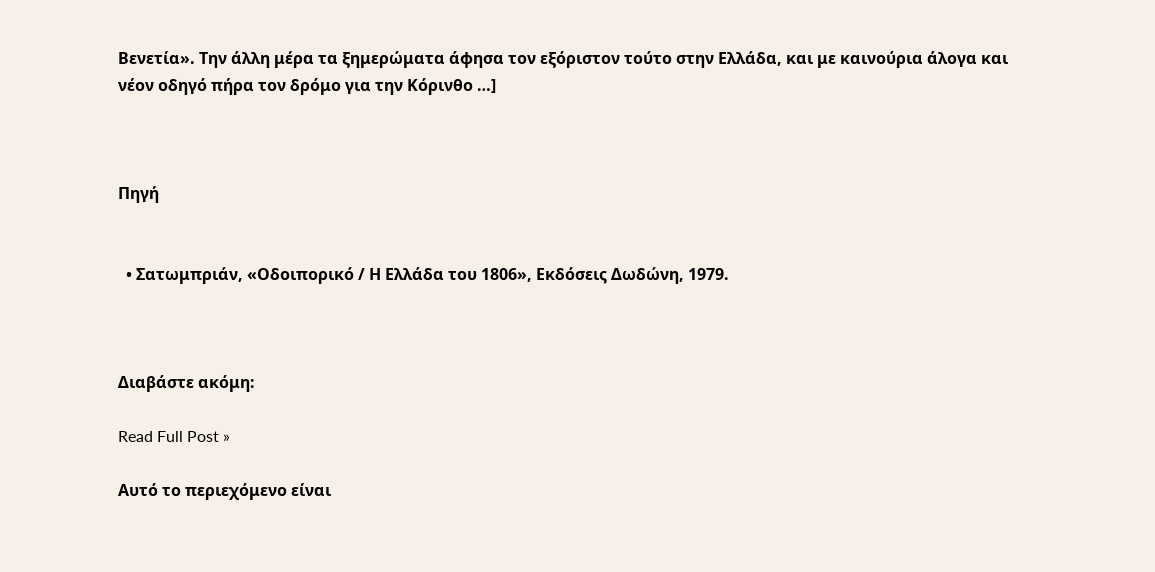Βενετία». Την άλλη μέρα τα ξημερώματα άφησα τον εξόριστον τούτο στην Ελλάδα, και με καινούρια άλογα και νέον οδηγό πήρα τον δρόμο για την Κόρινθο …]



Πηγή


  • Σατωμπριάν, «Οδοιπορικό / Η Ελλάδα του 1806», Εκδόσεις Δωδώνη, 1979.



Διαβάστε ακόμη:

Read Full Post »

Αυτό το περιεχόμενο είναι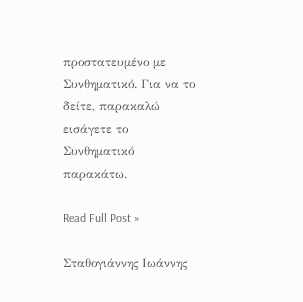προστατευμένο με Συνθηματικό. Για να το δείτε, παρακαλώ εισάγετε το Συνθηματικό παρακάτω.

Read Full Post »

Σταθογιάννης Ιωάννης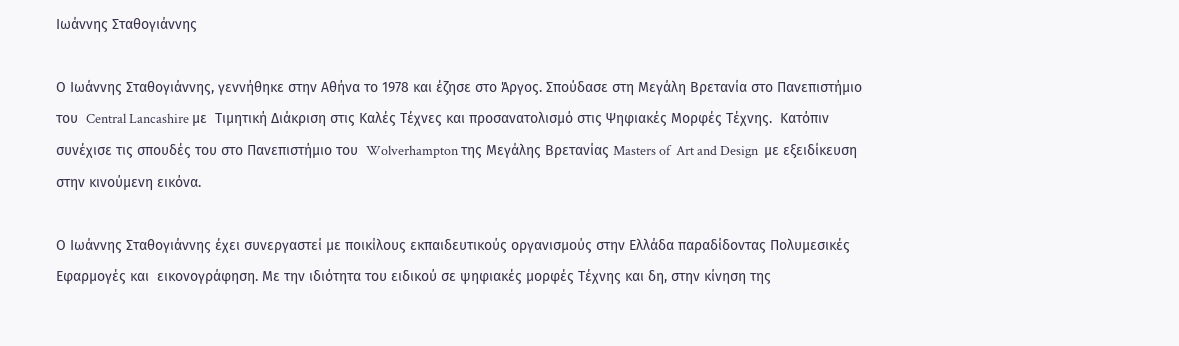Ιωάννης Σταθογιάννης

Ο Ιωάννης Σταθογιάννης, γεννήθηκε στην Αθήνα το 1978 και έζησε στο Άργος. Σπούδασε στη Μεγάλη Βρετανία στο Πανεπιστήμιο του  Central Lancashire με  Τιμητική Διάκριση στις Καλές Τέχνες και προσανατολισμό στις Ψηφιακές Μορφές Τέχνης.  Κατόπιν συνέχισε τις σπουδές του στο Πανεπιστήμιο του  Wolverhampton της Μεγάλης Βρετανίας Masters of  Art and Design  με εξειδίκευση στην κινούμενη εικόνα.

Ο Ιωάννης Σταθογιάννης έχει συνεργαστεί με ποικίλους εκπαιδευτικούς οργανισμούς στην Ελλάδα παραδίδοντας Πολυμεσικές Εφαρμογές και  εικονογράφηση. Με την ιδιότητα του ειδικού σε ψηφιακές μορφές Τέχνης και δη, στην κίνηση της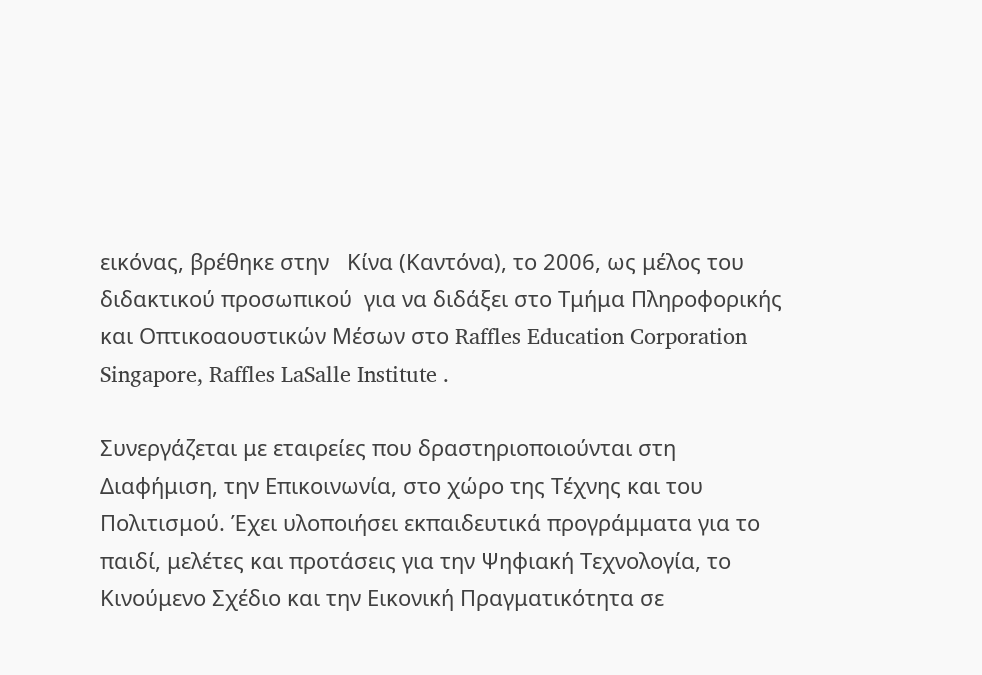εικόνας, βρέθηκε στην   Κίνα (Καντόνα), το 2006, ως μέλος του διδακτικού προσωπικού  για να διδάξει στο Τμήμα Πληροφορικής και Οπτικοαουστικών Μέσων στο Raffles Education Corporation Singapore, Raffles LaSalle Institute .

Συνεργάζεται με εταιρείες που δραστηριοποιούνται στη Διαφήμιση, την Επικοινωνία, στο χώρο της Τέχνης και του Πολιτισμού. Έχει υλοποιήσει εκπαιδευτικά προγράμματα για το παιδί, μελέτες και προτάσεις για την Ψηφιακή Τεχνολογία, το Κινούμενο Σχέδιο και την Εικονική Πραγματικότητα σε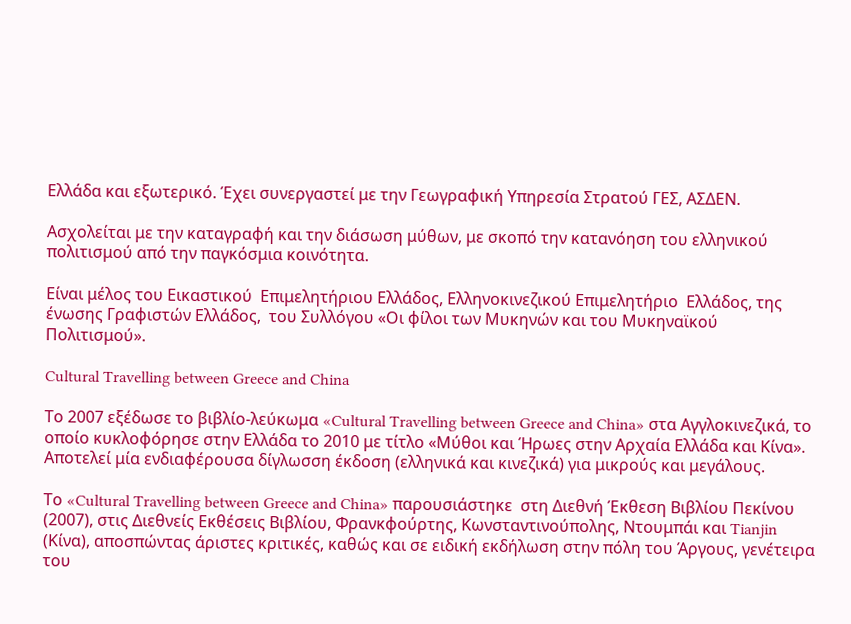Ελλάδα και εξωτερικό. Έχει συνεργαστεί με την Γεωγραφική Υπηρεσία Στρατού ΓΕΣ, ΑΣΔΕΝ.

Ασχολείται με την καταγραφή και την διάσωση μύθων, με σκοπό την κατανόηση του ελληνικού πολιτισμού από την παγκόσμια κοινότητα.

Είναι μέλος του Εικαστικού  Επιμελητήριου Ελλάδος, Ελληνοκινεζικού Επιμελητήριο  Ελλάδος, της ένωσης Γραφιστών Ελλάδος,  του Συλλόγου «Οι φίλοι των Μυκηνών και του Μυκηναϊκού Πολιτισμού».

Cultural Travelling between Greece and China

Το 2007 εξέδωσε το βιβλίο-λεύκωμα «Cultural Travelling between Greece and China» στα Αγγλοκινεζικά, το οποίο κυκλοφόρησε στην Ελλάδα το 2010 με τίτλο «Μύθοι και Ήρωες στην Αρχαία Ελλάδα και Κίνα». Αποτελεί μία ενδιαφέρουσα δίγλωσση έκδοση (ελληνικά και κινεζικά) για μικρούς και μεγάλους.

Το «Cultural Travelling between Greece and China» παρουσιάστηκε  στη Διεθνή Έκθεση Βιβλίου Πεκίνου (2007), στις Διεθνείς Εκθέσεις Βιβλίου, Φρανκφούρτης, Κωνσταντινούπολης, Ντουμπάι και Tianjin (Κίνα), αποσπώντας άριστες κριτικές, καθώς και σε ειδική εκδήλωση στην πόλη του Άργους, γενέτειρα του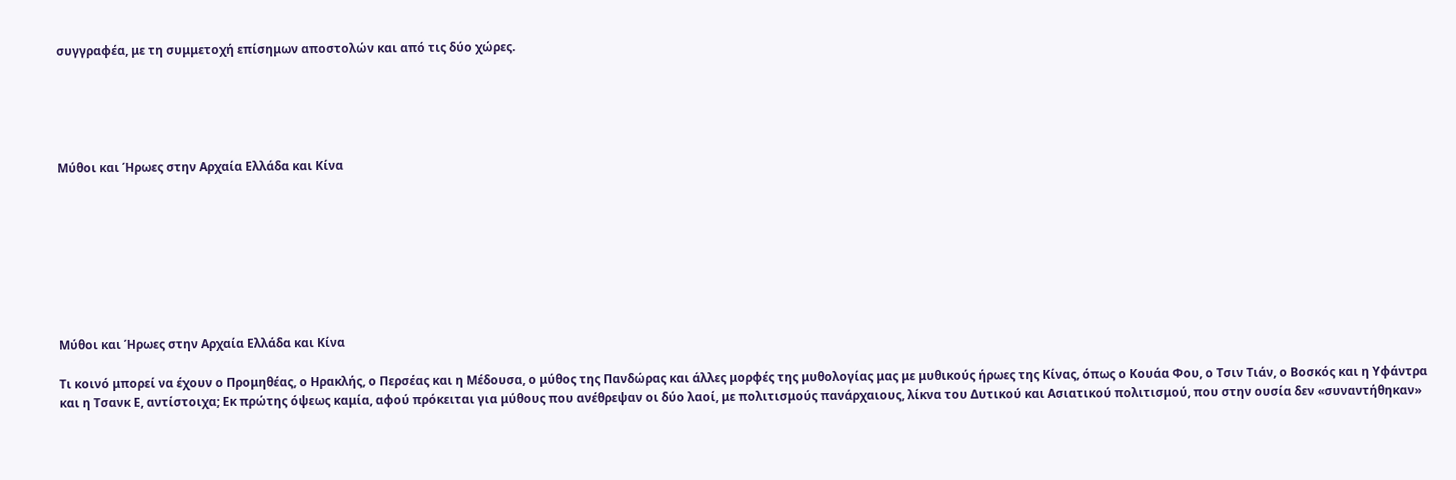συγγραφέα, με τη συμμετοχή επίσημων αποστολών και από τις δύο χώρες.





Μύθοι και Ήρωες στην Αρχαία Ελλάδα και Κίνα








Μύθοι και Ήρωες στην Αρχαία Ελλάδα και Κίνα

Τι κοινό μπορεί να έχουν ο Προμηθέας, ο Ηρακλής, ο Περσέας και η Μέδουσα, ο μύθος της Πανδώρας και άλλες μορφές της μυθολογίας μας με μυθικούς ήρωες της Κίνας, όπως ο Κουάα Φου, ο Τσιν Τιάν, ο Βοσκός και η Υφάντρα και η Τσανκ Ε, αντίστοιχα; Εκ πρώτης όψεως καμία, αφού πρόκειται για μύθους που ανέθρεψαν οι δύο λαοί, με πολιτισμούς πανάρχαιους, λίκνα του Δυτικού και Ασιατικού πολιτισμού, που στην ουσία δεν «συναντήθηκαν»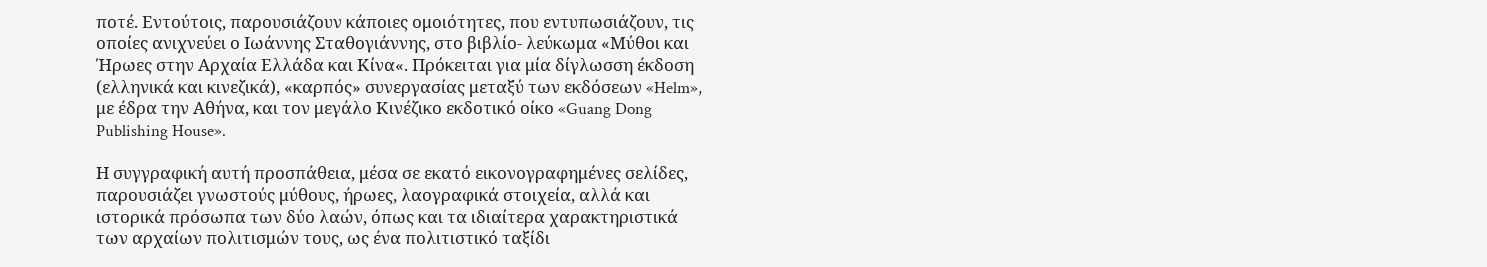ποτέ. Εντούτοις, παρουσιάζουν κάποιες ομοιότητες, που εντυπωσιάζουν, τις οποίες ανιχνεύει ο Ιωάννης Σταθογιάννης, στο βιβλίο- λεύκωμα «Μύθοι και Ήρωες στην Αρχαία Ελλάδα και Κίνα«. Πρόκειται για μία δίγλωσση έκδοση (ελληνικά και κινεζικά), «καρπός» συνεργασίας μεταξύ των εκδόσεων «Helm», με έδρα την Αθήνα, και τον μεγάλο Κινέζικο εκδοτικό οίκο «Guang Dong Publishing House».

Η συγγραφική αυτή προσπάθεια, μέσα σε εκατό εικονογραφημένες σελίδες, παρουσιάζει γνωστούς μύθους, ήρωες, λαογραφικά στοιχεία, αλλά και ιστορικά πρόσωπα των δύο λαών, όπως και τα ιδιαίτερα χαρακτηριστικά των αρχαίων πολιτισμών τους, ως ένα πολιτιστικό ταξίδι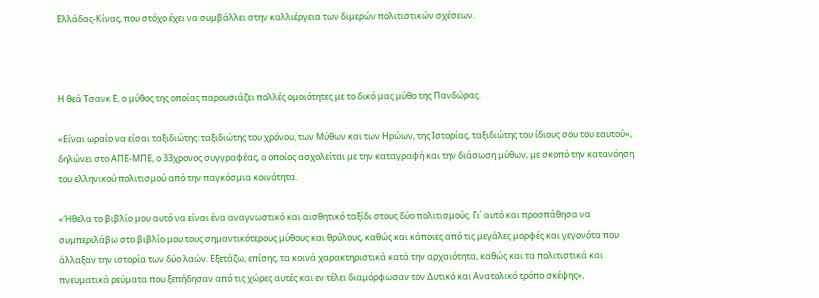Ελλάδας-Κίνας, που στόχο έχει να συμβάλλει στην καλλιέργεια των διμερών πολιτιστικών σχέσεων.



Η θεά Τσανκ Ε, ο μύθος της οποίας παρουσιάζει πολλές ομοιότητες με το δικό μας μύθο της Πανδώρας.

«Είναι ωραίο να είσαι ταξιδιώτης: ταξιδιώτης του χρόνου, των Μύθων και των Ηρώων, της Ιστορίας, ταξιδιώτης του ίδιους σου του εαυτού», δηλώνει στο ΑΠΕ-ΜΠΕ, ο 33χρονος συγγραφέας, ο οποίος ασχολείται με την καταγραφή και την διάσωση μύθων, με σκοπό την κατανόηση του ελληνικού πολιτισμού από την παγκόσμια κοινότητα.

«Ήθελα το βιβλίο μου αυτό να είναι ένα αναγνωστικό και αισθητικό ταξίδι στους δύο πολιτισμούς. Γι΄ αυτό και προσπάθησα να συμπεριλάβω στο βιβλίο μου τους σημαντικότερους μύθους και θρύλους, καθώς και κάποιες από τις μεγάλες μορφές και γεγονότα που άλλαξαν την ιστορία των δύο λαών. Εξετάζω, επίσης, τα κοινά χαρακτηριστικά κατά την αρχαιότητα, καθώς και τα πολιτιστικά και πνευματικά ρεύματα που ξεπήδησαν από τις χώρες αυτές και εν τέλει διαμόρφωσαν τον Δυτικό και Ανατολικό τρόπο σκέψης»,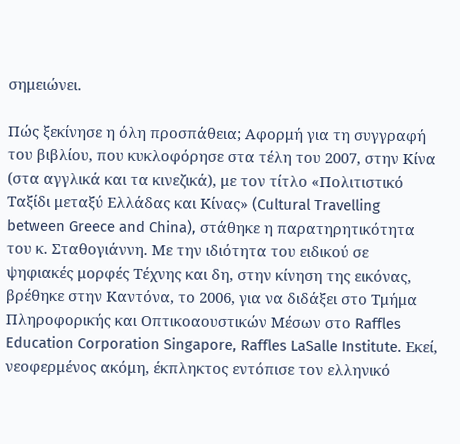σημειώνει.

Πώς ξεκίνησε η όλη προσπάθεια; Αφορμή για τη συγγραφή του βιβλίου, που κυκλοφόρησε στα τέλη του 2007, στην Κίνα (στα αγγλικά και τα κινεζικά), με τον τίτλο «Πολιτιστικό Ταξίδι μεταξύ Ελλάδας και Κίνας» (Cultural Travelling between Greece and China), στάθηκε η παρατηρητικότητα του κ. Σταθογιάννη. Με την ιδιότητα του ειδικού σε ψηφιακές μορφές Τέχνης και δη, στην κίνηση της εικόνας, βρέθηκε στην Καντόνα, το 2006, για να διδάξει στο Τμήμα Πληροφορικής και Οπτικοαουστικών Μέσων στο Raffles Education Corporation Singapore, Raffles LaSalle Institute. Εκεί, νεοφερμένος ακόμη, έκπληκτος εντόπισε τον ελληνικό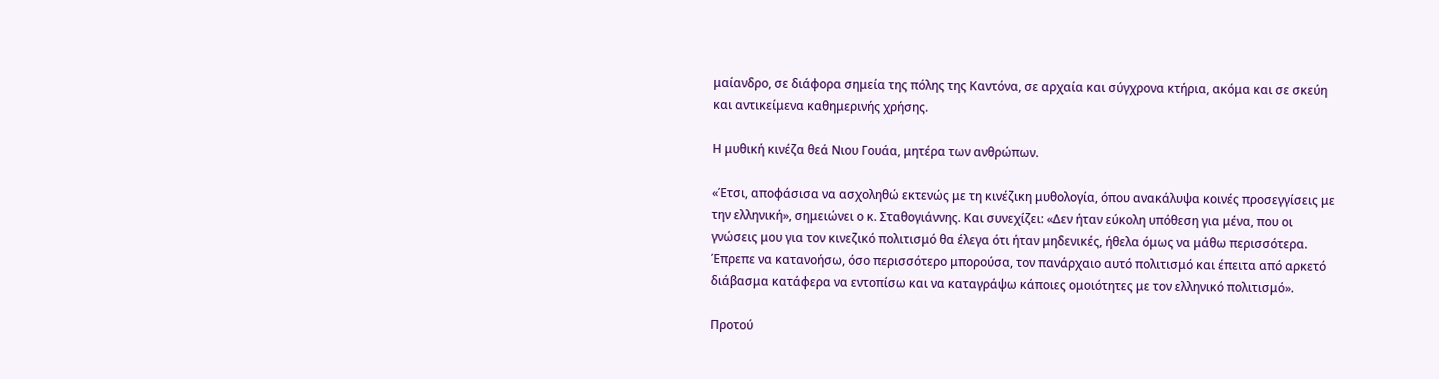μαίανδρο, σε διάφορα σημεία της πόλης της Καντόνα, σε αρχαία και σύγχρονα κτήρια, ακόμα και σε σκεύη και αντικείμενα καθημερινής χρήσης.

Η μυθική κινέζα θεά Νιου Γουάα, μητέρα των ανθρώπων.

«Έτσι, αποφάσισα να ασχοληθώ εκτενώς με τη κινέζικη μυθολογία, όπου ανακάλυψα κοινές προσεγγίσεις με την ελληνική», σημειώνει ο κ. Σταθογιάννης. Και συνεχίζει: «Δεν ήταν εύκολη υπόθεση για μένα, που οι γνώσεις μου για τον κινεζικό πολιτισμό θα έλεγα ότι ήταν μηδενικές, ήθελα όμως να μάθω περισσότερα. Έπρεπε να κατανοήσω, όσο περισσότερο μπορούσα, τον πανάρχαιο αυτό πολιτισμό και έπειτα από αρκετό διάβασμα κατάφερα να εντοπίσω και να καταγράψω κάποιες ομοιότητες με τον ελληνικό πολιτισμό».

Προτού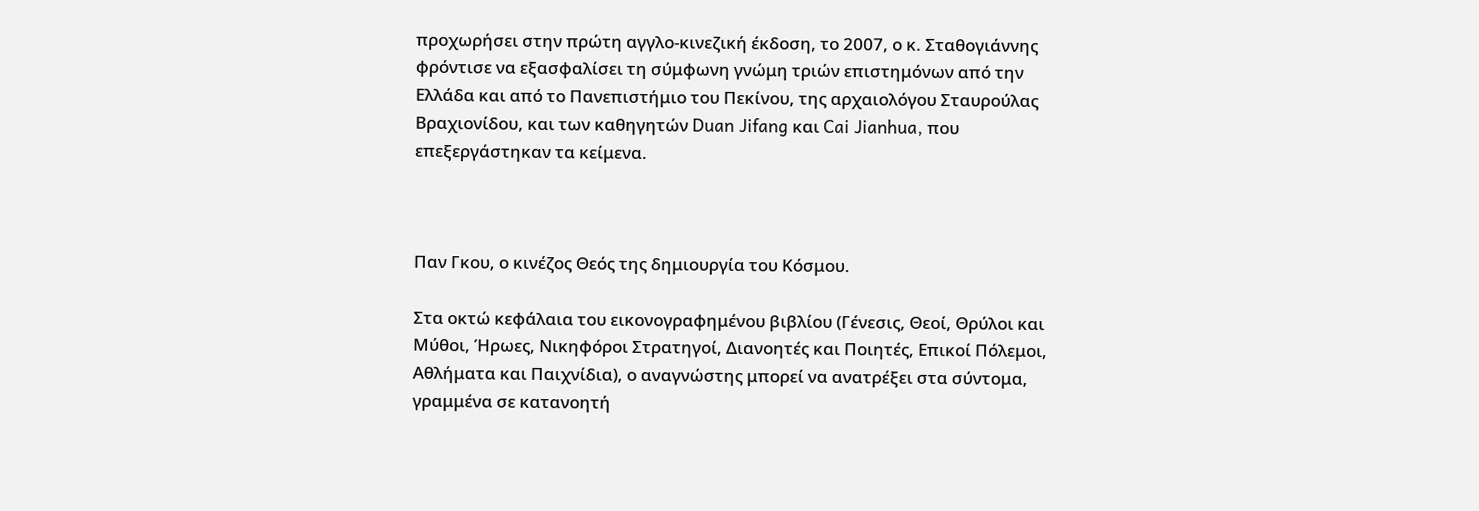προχωρήσει στην πρώτη αγγλο-κινεζική έκδοση, το 2007, ο κ. Σταθογιάννης φρόντισε να εξασφαλίσει τη σύμφωνη γνώμη τριών επιστημόνων από την Ελλάδα και από το Πανεπιστήμιο του Πεκίνου, της αρχαιολόγου Σταυρούλας Βραχιονίδου, και των καθηγητών Duan Jifang και Cai Jianhua, που επεξεργάστηκαν τα κείμενα.



Παν Γκου, ο κινέζος Θεός της δημιουργία του Κόσμου.

Στα οκτώ κεφάλαια του εικονογραφημένου βιβλίου (Γένεσις, Θεοί, Θρύλοι και Μύθοι, Ήρωες, Νικηφόροι Στρατηγοί, Διανοητές και Ποιητές, Επικοί Πόλεμοι, Αθλήματα και Παιχνίδια), ο αναγνώστης μπορεί να ανατρέξει στα σύντομα, γραμμένα σε κατανοητή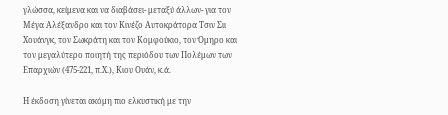γλώσσα, κείμενα και να διαβάσει- μεταξύ άλλων- για τον Μέγα Αλέξανδρο και τον Κινέζο Αυτοκράτορα Τσιν Σιι Χουάνγκ, τον Σωκράτη και τον Κομφούκιο, τον Όμηρο και τον μεγαλύτερο ποιητή της περιόδου των Πολέμων των Επαρχιών (475-221, π.Χ.), Κιου Ουάν, κ.ά.

Η έκδοση γίνεται ακόμη πιο ελκυστική με την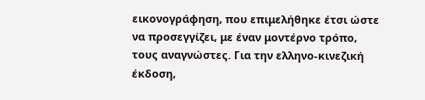εικονογράφηση, που επιμελήθηκε έτσι ώστε να προσεγγίζει, με έναν μοντέρνο τρόπο, τους αναγνώστες. Για την ελληνο-κινεζική έκδοση,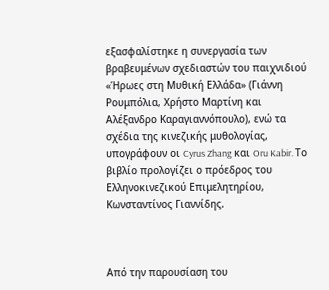εξασφαλίστηκε η συνεργασία των βραβευμένων σχεδιαστών του παιχνιδιού «Ήρωες στη Μυθική Ελλάδα» (Γιάννη Ρουμπόλια, Χρήστο Μαρτίνη και Αλέξανδρο Καραγιαννόπουλο), ενώ τα σχέδια της κινεζικής μυθολογίας, υπογράφουν οι Cyrus Zhang και Oru Kabir. Το βιβλίο προλογίζει ο πρόεδρος του Ελληνοκινεζικού Επιμελητηρίου, Κωνσταντίνος Γιαννίδης.



Από την παρουσίαση του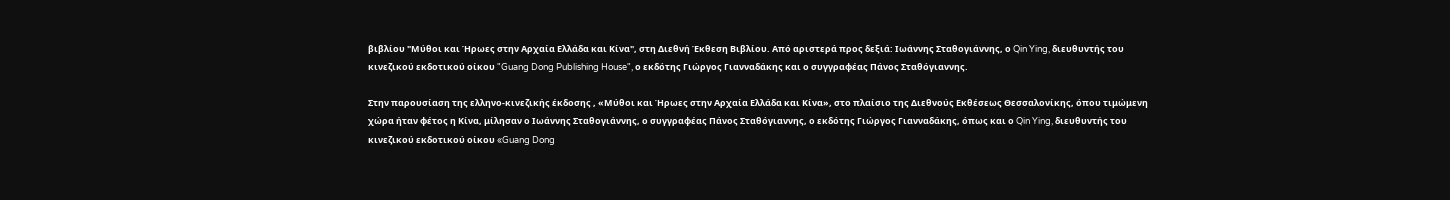βιβλίου "Μύθοι και Ήρωες στην Αρχαία Ελλάδα και Κίνα", στη Διεθνή Έκθεση Βιβλίου. Από αριστερά προς δεξιά: Ιωάννης Σταθογιάννης, ο Qin Ying, διευθυντής του κινεζικού εκδοτικού οίκου "Guang Dong Publishing House", ο εκδότης Γιώργος Γιανναδάκης και ο συγγραφέας Πάνος Σταθόγιαννης.

Στην παρουσίαση της ελληνο-κινεζικής έκδοσης , «Μύθοι και Ήρωες στην Αρχαία Ελλάδα και Κίνα», στο πλαίσιο της Διεθνούς Εκθέσεως Θεσσαλονίκης, όπου τιμώμενη χώρα ήταν φέτος η Κίνα, μίλησαν ο Ιωάννης Σταθογιάννης, ο συγγραφέας Πάνος Σταθόγιαννης, ο εκδότης Γιώργος Γιανναδάκης, όπως και ο Qin Ying, διευθυντής του κινεζικού εκδοτικού οίκου «Guang Dong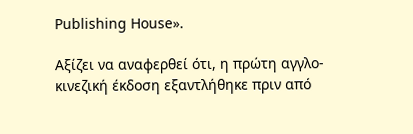Publishing House».

Αξίζει να αναφερθεί ότι, η πρώτη αγγλο-κινεζική έκδοση εξαντλήθηκε πριν από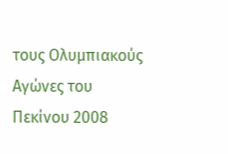τους Ολυμπιακούς Αγώνες του Πεκίνου 2008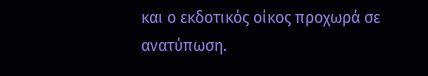και ο εκδοτικός οίκος προχωρά σε ανατύπωση.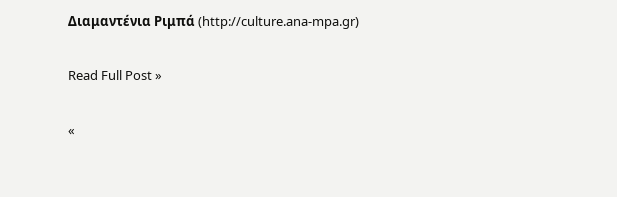Διαμαντένια Ριμπά (http://culture.ana-mpa.gr)

Read Full Post »

«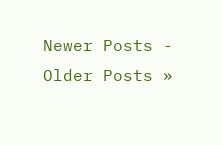Newer Posts - Older Posts »